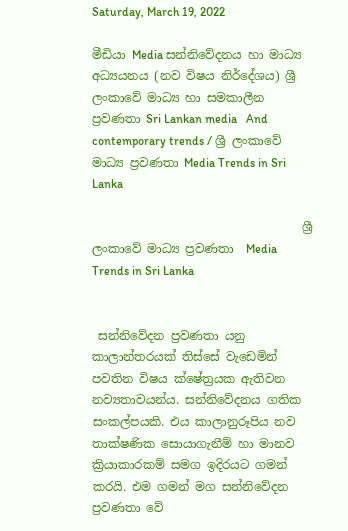Saturday, March 19, 2022

මීඩියා Media සන්නිවේදනය හා මාධ්‍ය අධ්‍යයනය (නව විෂය නිර්දේශය) ශ්‍රී ලංකාවේ මාධ්‍ය හා සමකාලීන ප්‍රවණතා Sri Lankan media   And contemporary trends / ශ්‍රී ලංකාවේ මාධ්‍ය ප්‍රවණතා Media Trends in Sri Lanka

                                   ශ්‍රී ලංකාවේ මාධ්‍ය ප්‍රවණතා  Media Trends in Sri Lanka


 සන්නිවේදන ප්‍රවණතා යනු කාලාන්තරයක් තිස්සේ වැඩෙමින් පවතින විෂය ක්ෂේත්‍රයක ඇතිවන නව්‍යතාවයන්ය. සන්නිවේදනය ගතික සංකල්පයකි. එය කාලානුරූපිය නව තාක්ෂණික සොයාගැනීම් හා මානව ක්‍රියාකාරකම් සමග ඉදිරයට ගමන් කරයි. එම ගමන් මග සන්නිවේදන ප්‍රවණතා වේ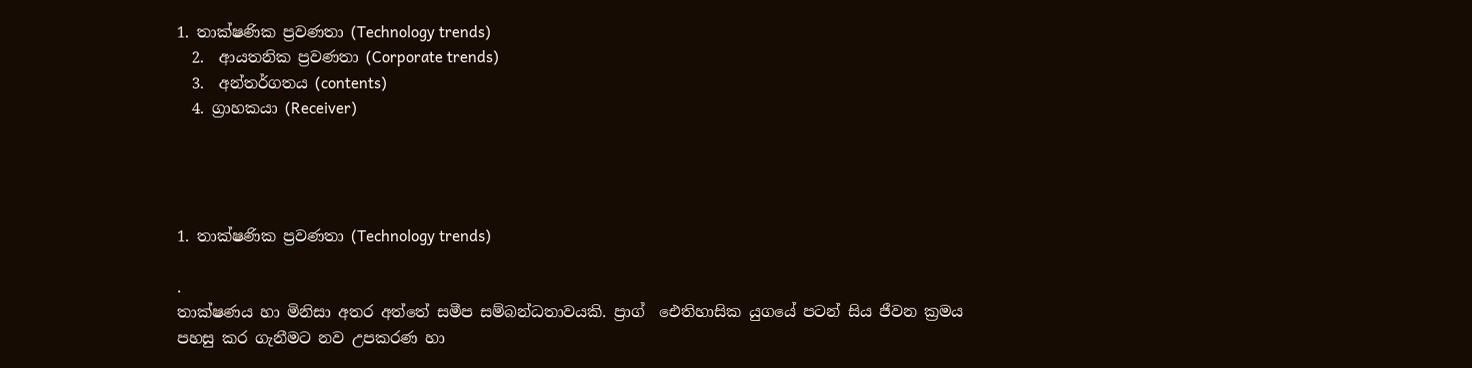1. තාක්ෂණික ප්‍රවණතා (Technology trends)
  2.  ආයතනික ප්‍රවණතා (Corporate trends)
  3.  අන්තර්ගතය (contents)
  4. ග්‍රාහකයා (Receiver)




1. තාක්ෂණික ප්‍රවණතා (Technology trends)

.
තාක්ෂණය හා මිනිසා අතර අත්තේ සමීප සම්බන්ධතාවයකි. ප්‍රාග්  ඓතිහාසික යුගයේ පටන් සිය ජීවන ක්‍රමය පහසු කර ගැනීමට නව උපකරණ හා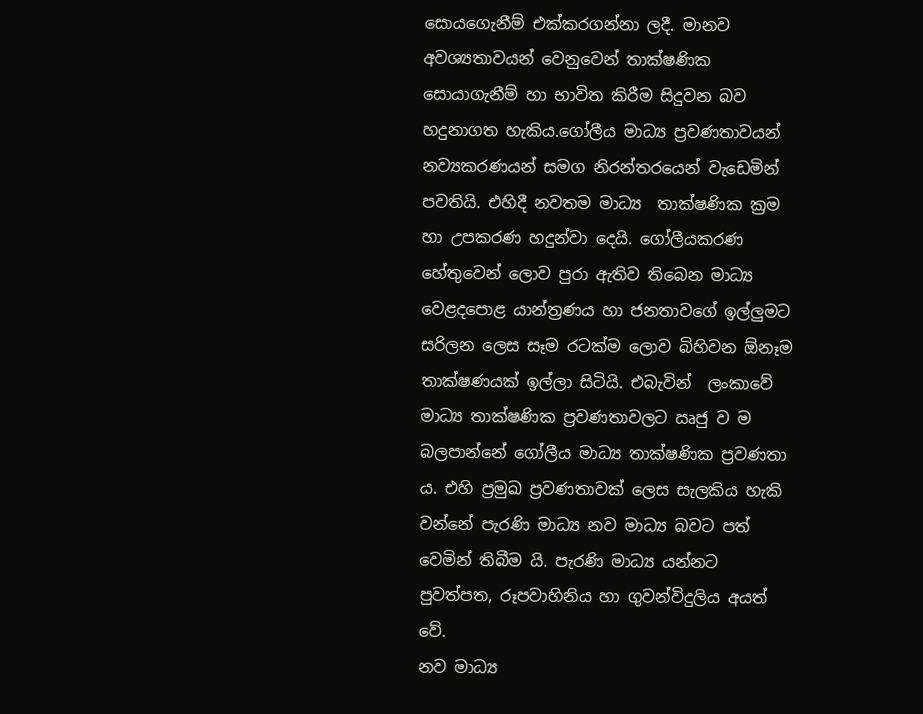සොයගෙැනීම් එක්කරගන්නා ලදී. මානව අවශ්‍යතාවයන් වෙනුවෙන් තාක්ෂණික සොයාගැනීම් හා භාවිත කිරීම සිදුවන බව හදුනාගත හැකිය.ගෝලීය මාධ්‍ය ප්‍රවණතාවයන් නව්‍යකරණයන් සමග නිරන්තරයෙන් වැඩෙමින් පවතියි. එහිදී නවතම මාධ්‍ය  තාක්ෂණික ක්‍රම හා උපකරණ හදුන්වා දෙයි. ගෝලීයකරණ හේතුවෙන් ලොව පුරා ඇතිව තිබෙන මාධ්‍ය වෙළදපොළ යාන්ත්‍රණය හා ජනතාවගේ ඉල්ලුමට සරිලන ලෙස සෑම රටක්ම ලොව බිහිවන ඕනෑම තාක්ෂණයක් ඉල්ලා සිටියි. එබැවින්  ලංකාවේ මාධ්‍ය තාක්ෂණික ප්‍රවණතාවලට ඍජු ව ම බලපාන්නේ ගෝලීය මාධ්‍ය තාක්ෂණික ප්‍රවණතා ය. එහි ප්‍රමුඛ ප්‍රවණතාවක් ලෙස සැලකිය හැකි වන්නේ පැරණි මාධ්‍ය නව මාධ්‍ය බවට පත් වෙමින් තිබීම යි. පැරණි මාධ්‍ය යන්නට පුවත්පත, රූපවාහිනිය හා ගුවන්විදුලිය අයත් වේ.
නව මාධ්‍ය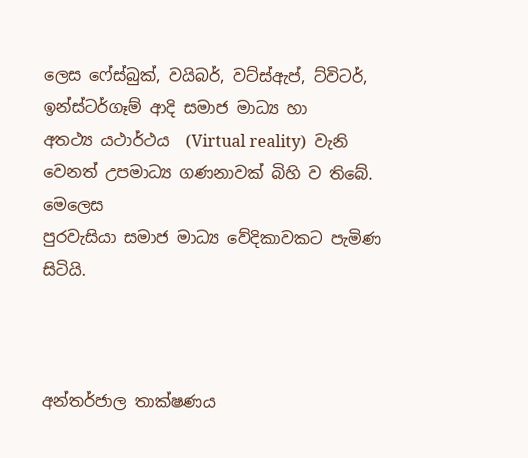ලෙස ෆේස්බුක්, වයිබර්, වට්ස්ඇප්, ට්විටර්, ඉන්ස්ටර්ගෑම් ආදි සමාජ මාධ්‍ය හා
අතථ්‍ය යථාර්ථය  (Virtual reality)  වැනි වෙනත් උපමාධ්‍ය ගණනාවක් බිහි ව තිබේ. මෙලෙස
පුරවැසියා සමාජ මාධ්‍ය වේදිකාවකට පැමිණ සිටියි.



අන්තර්ජාල තාක්ෂණය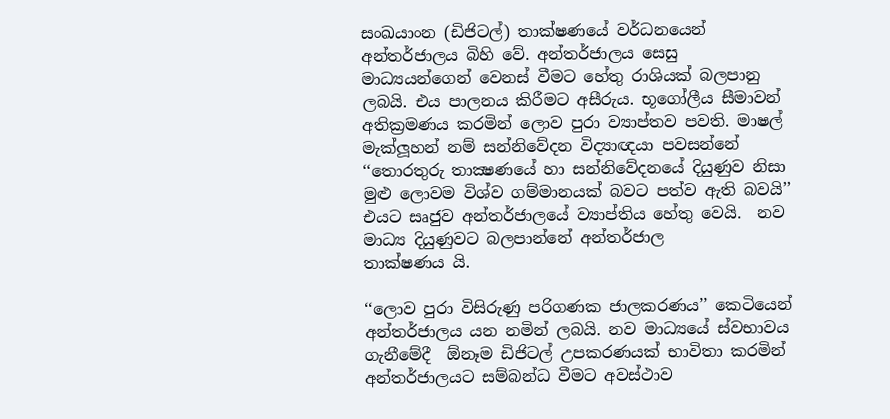සංඛයාංන (ඩිජිටල්) තාක්ෂණයේ වර්ධනයෙන් අන්තර්ජාලය බිහි වේ. අන්තර්ජාලය සෙසු මාධ්‍යයන්ගෙන් වෙනස් වීමට හේතු රාශියක් බලපානු ලබයි. එය පාලනය කිරීමට අසීරුය. භූගෝලීය සීමාවන් අතික්‍රමණය කරමින් ලොව පුරා ව්‍යාප්තව පවති. මාෂල් මැක්ලූහන් නම් සන්නිවේදන විද්‍යාඥයා පවසන්නේ ‘‘තොරතුරු තාක්‍ෂණයේ හා සන්නිවේදනයේ දියුණුව නිසා මුළු ලොවම විශ්ව ගම්මානයක් බවට පත්ව ඇති බවයි’’ එයට සෘජුව අන්තර්ජාලයේ ව්‍යාප්තිය හේතු වෙයි.  නව මාධ්‍ය දියුණුවට බලපාන්නේ අන්තර්ජාල
තාක්ෂණය යි.

‘‘ලොව පුරා විසිරුණු පරිගණක ජාලකරණය’’ කෙටියෙන් අන්තර්ජාලය යන නමින් ලබයි. නව මාධ්‍යයේ ස්වභාවය ගැනීමේදී  ඕනෑම ඩිජිටල් උපකරණයක් භාවිතා කරමින් අන්තර්ජාලයට සම්බන්ධ වීමට අවස්ථාව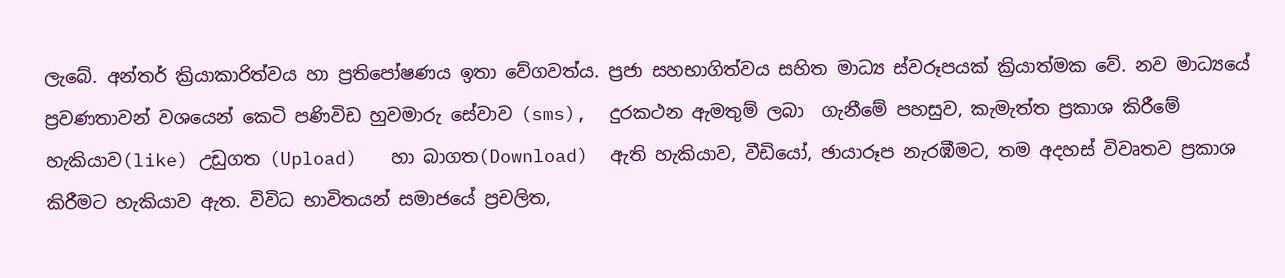ලැබේ. අන්තර් ක්‍රියාකාරිත්වය හා ප්‍රතිපෝෂණය ඉතා වේගවත්ය. ප්‍රජා සහභාගිත්වය සහිත මාධ්‍ය ස්වරූපයක් ක්‍රියාත්මක වේ. නව මාධ්‍යයේ ප්‍රවණතාවන් වශයෙන් කෙටි පණිවිඩ හුවමාරු සේවාව (sms),  දුරකථන ඇමතුම් ලබා  ගැනීමේ පහසුව, කැමැත්ත ප්‍රකාශ කිරීමේ හැකියාව(like) උඩුගත (Upload)   හා බාගත(Download)  ඇති හැකියාව, වීඩියෝ, ඡායාරූප නැරඹීමට, තම අදහස් විවෘතව ප්‍රකාශ කිරීමට හැකියාව ඇත. විවිධ භාවිතයන් සමාජයේ ප්‍රචලිත,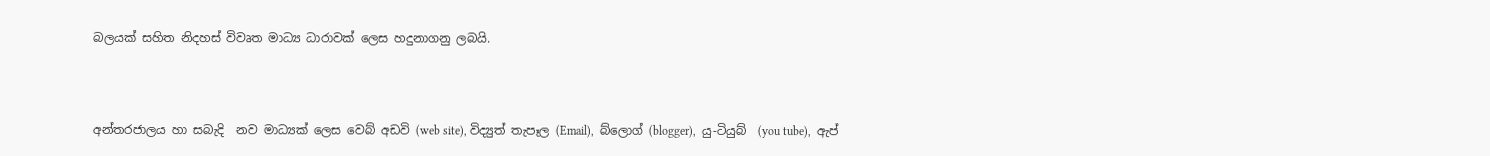බලයක් සහිත නිදහස් විවෘත මාධ්‍ය ධාරාවක් ලෙස හදුනාගනු ලබයි.



අන්තරජාලය හා සබැදි  නව මාධ්‍යක් ලෙස වෙබ් අඩවි (web site), විද්‍යුත් තැපෑල (Email),  බ්ලොග් (blogger),  යු-ටියුබ්  (you tube),  ඇප්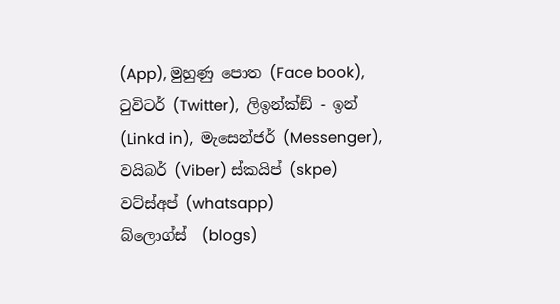(App), මුහුණු පොත (Face book),  ටුවිටර් (Twitter),  ලිඉන්ක්ඞ් - ඉන් (Linkd in),  මැසෙන්ජර් (Messenger),  වයිබර් (Viber) ස්කයිප් (skpe)  වට්ස්අප් (whatsapp)                                                      බ්ලොග්ස්  (blogs)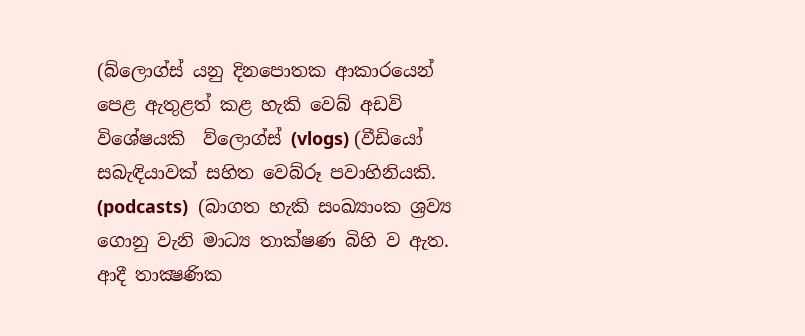(බ්ලොග්ස් යනු දිනපොතක ආකාරයෙන් පෙළ ඇතුළත් කළ හැකි වෙබ් අඩවි විශේෂයකි  ව්ලොග්ස් (vlogs) (වීඩියෝ සබැඳියාවක් සහිත වෙබ්රූ පවාහිනියකි. (podcasts)  (බාගත හැකි සංඛ්‍යාංක ශ්‍රව්‍ය ගොනු වැනි මාධ්‍ය තාක්ෂණ බිහි ව ඇත.  ආදී තාක්‍ෂණික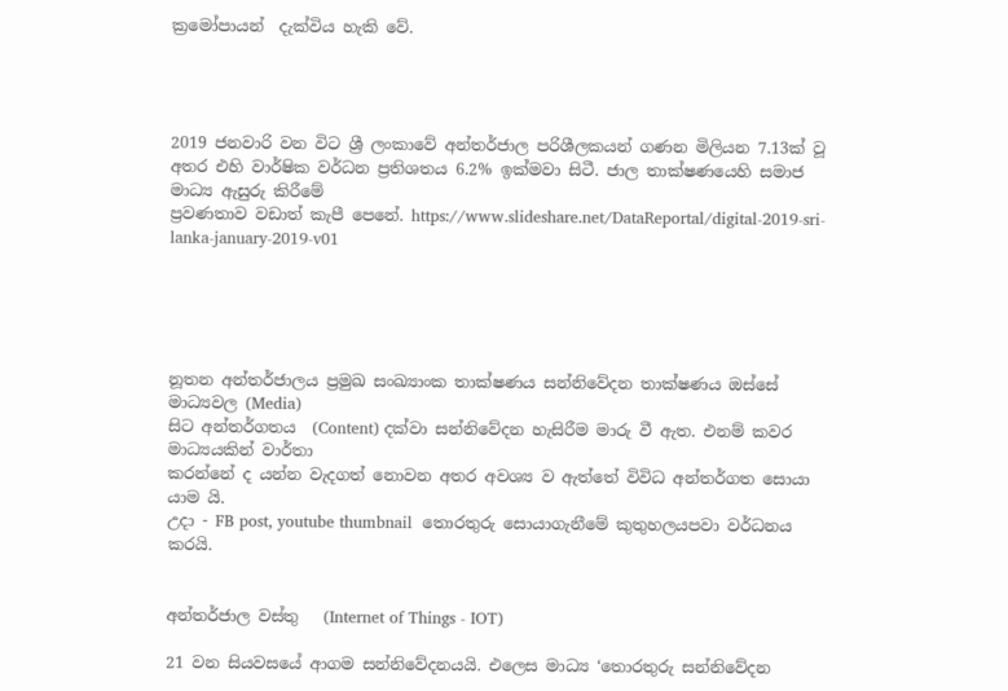ක්‍රමෝපායන්  දැක්විය හැකි වේ.




2019 ජනවාරි වන විට ශ්‍රී ලංකාවේ අන්තර්ජාල පරිශීලකයන් ගණන මිලියන 7.13ක් වූ
අතර එහි වාර්ෂික වර්ධන ප්‍රතිශතය 6.2% ඉක්මවා සිටී. ජාල තාක්ෂණයෙහි සමාජ මාධ්‍ය ඇසුරු කිරීමේ
ප්‍රවණතාව වඩාත් කැපී පෙනේ. https://www.slideshare.net/DataReportal/digital-2019-sri-lanka-january-2019-v01





නූතන අන්තර්ජාලය ප්‍රමුඛ සංඛ්‍යාංක තාක්ෂණය සන්නිවේදන තාක්ෂණය ඔස්සේ මාධ්‍යවල (Media)
සිට අන්තර්ගතය  (Content) දක්වා සන්නිවේදන හැසිරීම මාරු වී ඇත. එනම් කවර මාධ්‍යයකින් වාර්තා
කරන්නේ ද යන්න වැදගත් නොවන අතර අවශ්‍ය ව ඇත්තේ විවිධ අන්තර්ගත සොයා යාම යි.
උදා - FB post, youtube thumbnail  තොරතුරු සොයාගැනීමේ කුතුහලයපවා වර්ධනය කරයි.


අන්තර්ජාල වස්තු   (Internet of Things - IOT)

21 වන සියවසයේ ආගම සන්නිවේදනයයි. එලෙස මාධ්‍ය ‘තොරතුරු සන්නිවේදන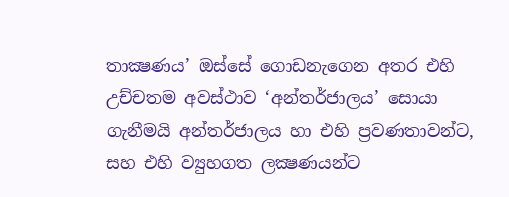තාක්‍ෂණය’ ඔස්සේ ගොඩනැගෙන අතර එහි උච්චතම අවස්ථාව ‘අන්තර්ජාලය’ සොයා ගැනීමයි අන්තර්ජාලය හා එහි ප්‍රවණතාවන්ට, සහ එහි ව්‍යුහගත ලක්‍ෂණයන්ට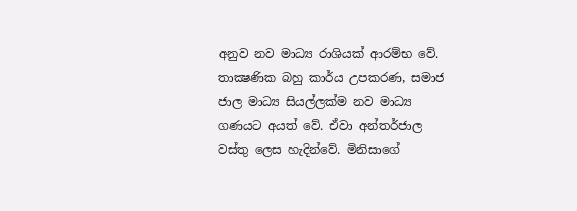අනුව නව මාධ්‍ය රාශියක් ආරම්භ වේ. තාක්‍ෂණික බහු කාර්ය උපකරණ, සමාජ ජාල මාධ්‍ය සියල්ලක්ම නව මාධ්‍ය ගණයට අයත් වේ. ඒවා අන්තර්ජාල වස්තු ලෙස හැදින්වේ. මිනිසාගේ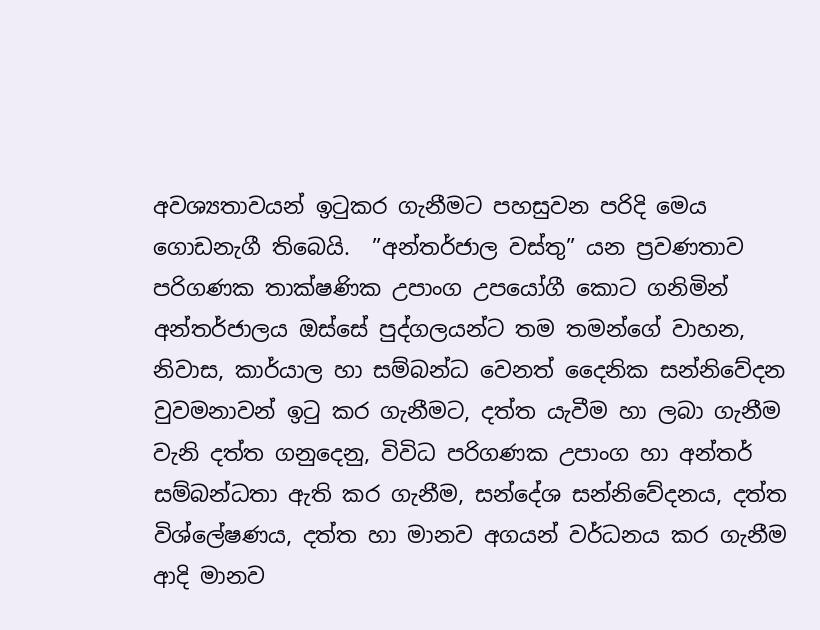අවශ්‍යතාවයන් ඉටුකර ගැනීමට පහසුවන පරිදි මෙය ගොඩනැගී තිබෙයි.  ”අන්තර්ජාල වස්තු” යන ප්‍රවණතාව පරිගණක තාක්ෂණික උපාංග උපයෝගී කොට ගනිමින් අන්තර්ජාලය ඔස්සේ පුද්ගලයන්ට තම තමන්ගේ වාහන, නිවාස, කාර්යාල හා සම්බන්ධ වෙනත් දෛනික සන්නිවේදන වුවමනාවන් ඉටු කර ගැනීමට, දත්ත යැවීම හා ලබා ගැනීම වැනි දත්ත ගනුදෙනු, විවිධ පරිගණක උපාංග හා අන්තර් සම්බන්ධතා ඇති කර ගැනීම, සන්දේශ සන්නිවේදනය, දත්ත විශ්ලේෂණය, දත්ත හා මානව අගයන් වර්ධනය කර ගැනීම ආදි මානව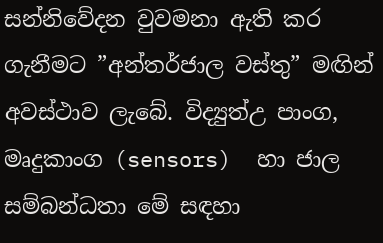සන්නිවේදන වුවමනා ඇති කර ගැනීමට ”අන්තර්ජාල වස්තු” මඟින් අවස්ථාව ලැබේ. විද්‍යුත්උ පාංග, මෘදුකාංග (sensors)  හා ජාල සම්බන්ධතා මේ සඳහා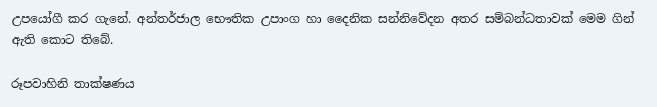උපයෝගී කර ගැනේ. අන්තර්ජාල භෞතික උපාංග හා දෛනික සන්නිවේදන අතර සම්බන්ධතාවක් මෙම ගින් ඇති කොට තිබේ.

රූපවාහිනි තාක්ෂණය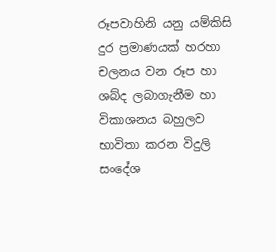රූපවාහිනි යනු යම්කිසි දුර ප්‍රමාණයක් හරහා චලනය වන රූප හා ශබ්ද ලබාගැනීම හා විකාශනය බහුලව  භාවිතා කරන විදුලි සංදේශ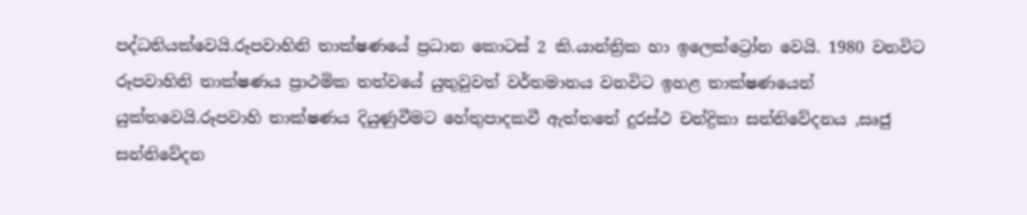පද්ධතියක්වෙයි.රූපවාහිනි තාක්ෂණයේ ප්‍රධාන කොටස් 2 කි.යාන්ත්‍රික හා ඉලෙක්ට්‍රෝන වෙයි. 1980 වනවිට රූපවාහිනි තාක්ෂණය ප්‍රාථමික තත්වයේ යුතුවුවත් වර්තමානය වනවිට ඉහළ තාක්ෂණයෙන් යුක්තවෙයි.රූපවාහි තාක්ෂණය දියුණුවීමට හේතුපාදකවී ඇත්තතේ දුරස්ථ චන්ද්‍රිකා සන්නිවේදනය ,සෘජු සන්නිවේදන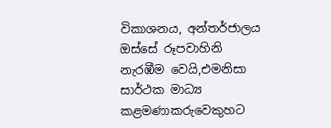විකාශනය, අන්තර්ජාලය ඔස්සේ රූපවාහිනි නැරඹීම වෙයි,එමනිසා සාර්ථක මාධ්‍ය කළමණාකරුවෙකුහට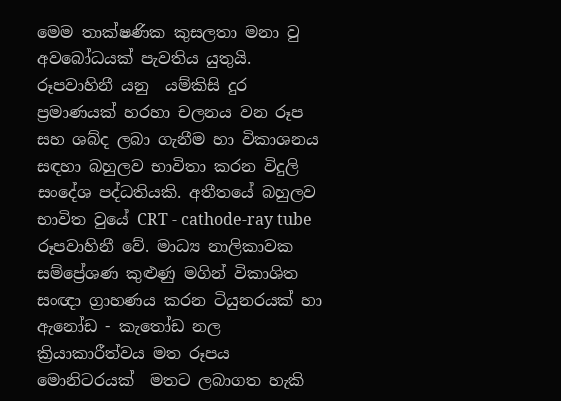මෙම තාක්ෂණික කුසලතා මනා වු අවබෝධයක් පැවතිය යුතුයි. රූපවාහිනී යනු  යම්කිසි දුර ප්‍රමාණයක් හරහා චලනය වන රූප සහ ශබ්ද ලබා ගැනීම හා විකාශනය සඳහා බහුලව භාවිතා කරන විදුලි සංදේශ පද්ධතියකි. අතීතයේ බහුලව භාවිත වුයේ CRT - cathode-ray tube රූපවාහිනී වේ. මාධ්‍ය නාලිකාවක සම්ප්‍රේශණ කුළුණු මගින් විකාශිත සංඥා ග්‍රාහණය කරන ටියුනරයක් හා ඇනෝඩ - කැතෝඩ නල ක්‍රියාකාරීත්වය මත රූපය මොනිටරයක්  මතට ලබාගත හැකි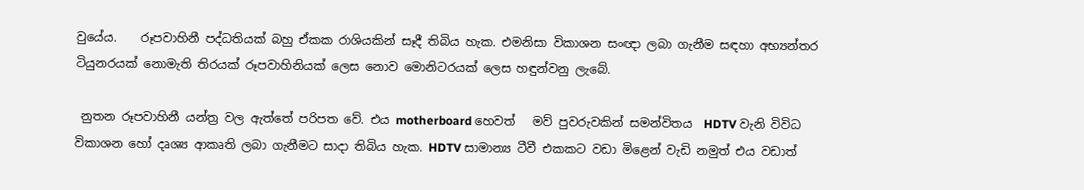වුයේය.    රූපවාහිනී පද්ධතියක් බහු ඒකක රාශියකින් සෑදී තිබිය හැක. එමනිසා විකාශන සංඥා ලබා ගැනීම සඳහා අභ්‍යන්තර ටියුනරයක් නොමැති තිරයක් රූපවාහිනියක් ලෙස නොව මොනිටරයක් ලෙස හඳුන්වනු ලැබේ.

 නුතන රූපවාහිනී යන්ත්‍ර වල ඇත්තේ පරිපත වේ. එය motherboard හෙවත්   මව් පුවරුවකින් සමන්විතය  HDTV වැනි විවිධ විකාශන හෝ දෘශ්‍ය ආකෘති ලබා ගැනීමට සාදා තිබිය හැක. HDTV සාමාන්‍ය ටීවී එකකට වඩා මිළෙන් වැඩි නමුත් එය වඩාත්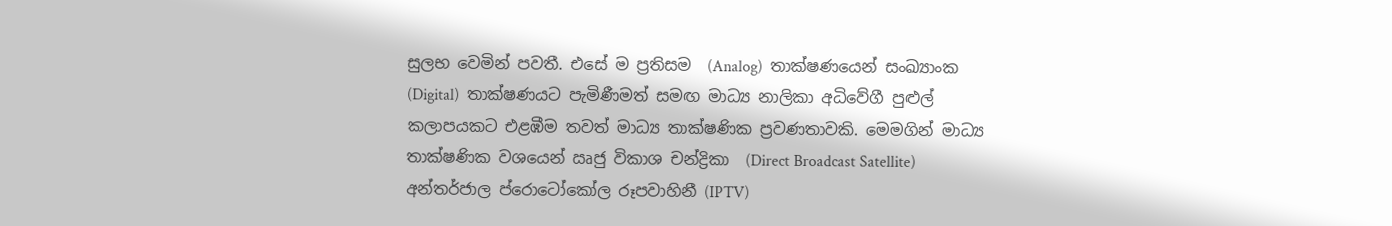සුලභ වෙමින් පවතී. එසේ ම ප්‍රතිසම  (Analog)  තාක්ෂණයෙන් සංඛ්‍යාංක  (Digital)  තාක්ෂණයට පැමිණීමත් සමඟ මාධ්‍ය නාලිකා අධිවේගී පුළුල් කලාපයකට එළඹීම තවත් මාධ්‍ය තාක්ෂණික ප්‍රවණතාවකි. මෙමගින් මාධ්‍ය තාක්ෂණික වශයෙන් ඍජු විකාශ චන්ද්‍රිකා  (Direct Broadcast Satellite) අන්තර්ජාල ප්රොටෝකෝල රූපවාහිනී (IPTV)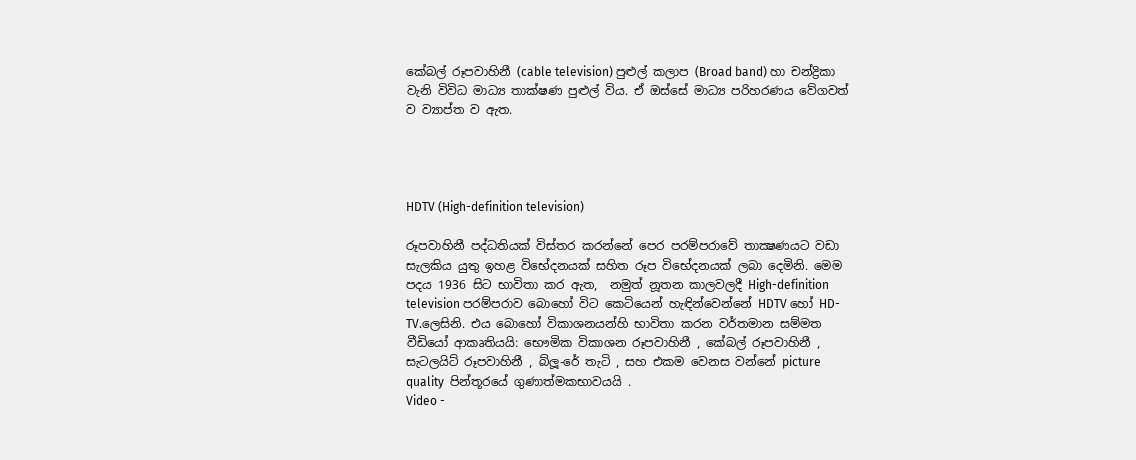කේබල් රූපවාහිනී (cable television) පුළුල් කලාප (Broad band) හා චන්ද්‍රිකා වැනි විවිධ මාධ්‍ය තාක්ෂණ පුළුල් විය. ඒ ඔස්සේ මාධ්‍ය පරිහරණය වේගවත් ව ව්‍යාප්ත ව ඇත.




HDTV (High-definition television)

රූපවාහිනී පද්ධතියක් විස්තර කරන්නේ පෙර පරම්පරාවේ තාක්‍ෂණයට වඩා සැලකිය යුතු ඉහළ විභේදනයක් සහිත රූප විභේදනයක් ලබා දෙමිනි. මෙම පදය 1936 සිට භාවිතා කර ඇත,  නමුත් නූතන කාලවලදී High-definition television පරම්පරාව බොහෝ විට කෙටියෙන් හැඳින්වෙන්නේ HDTV හෝ HD-TV.ලෙසිනි. එය බොහෝ විකාශනයන්හි භාවිතා කරන වර්තමාන සම්මත වීඩියෝ ආකෘතියයි: භෞමික විකාශන රූපවාහිනී , කේබල් රූපවාහිනී , සැටලයිට් රූපවාහිනී , බ්ලූ-රේ තැටි , සහ එකම වෙනස වන්නේ picture quality  පින්තූරයේ ගුණාත්මකභාවයයි .
Video -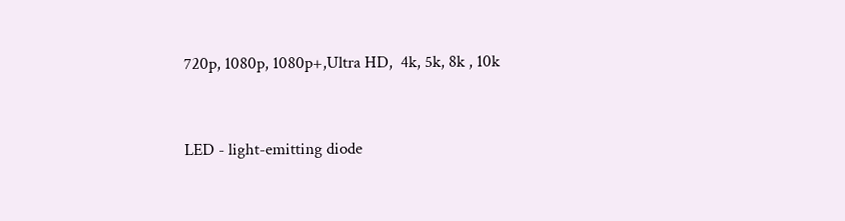720p, 1080p, 1080p+,Ultra HD,  4k, 5k, 8k , 10k


LED - light-emitting diode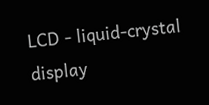LCD - liquid-crystal display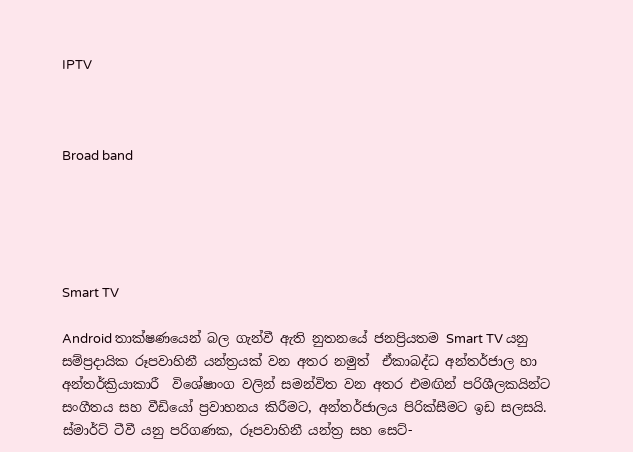IPTV



Broad band





Smart TV

Android තාක්ෂණයෙන් බල ගැන්වී ඇති නුතනයේ ජනප්‍රියතම Smart TV යනු සම්ප්‍රදායික රූපවාහිනී යන්ත්‍රයක් වන අතර නමුත්  ඒකාබද්ධ අන්තර්ජාල හා අන්තර්ක්‍රියාකාරී  විශේෂාංග වලින් සමන්විත වන අතර එමඟින් පරිශීලකයින්ට සංගීතය සහ වීඩියෝ ප්‍රවාහනය කිරීමට, අන්තර්ජාලය පිරික්සීමට ඉඩ සලසයි. ස්මාර්ට් ටීවී යනු පරිගණක, රූපවාහිනී යන්ත්‍ර සහ සෙට්-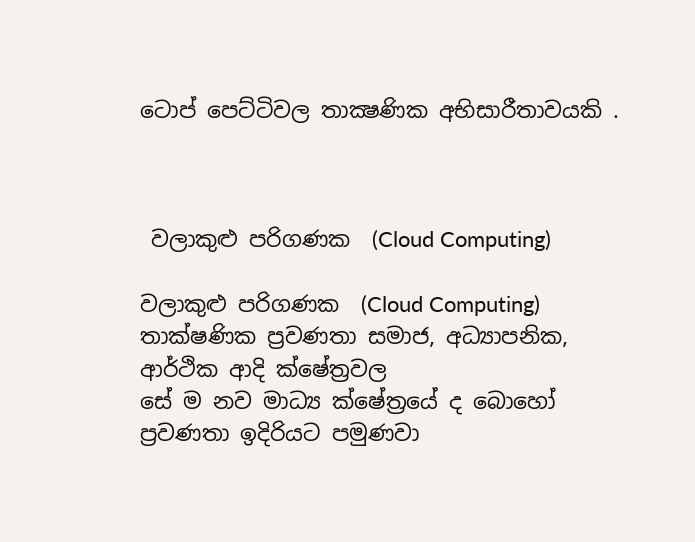ටොප් පෙට්ටිවල තාක්‍ෂණික අභිසාරීතාවයකි .



 වලාකුළු පරිගණක  (Cloud Computing)

වලාකුළු පරිගණක  (Cloud Computing) තාක්ෂණික ප්‍රවණතා සමාජ, අධ්‍යාපනික, ආර්ථික ආදි ක්ෂේත්‍රවල
සේ ම නව මාධ්‍ය ක්ෂේත්‍රයේ ද බොහෝ ප්‍රවණතා ඉදිරියට පමුණවා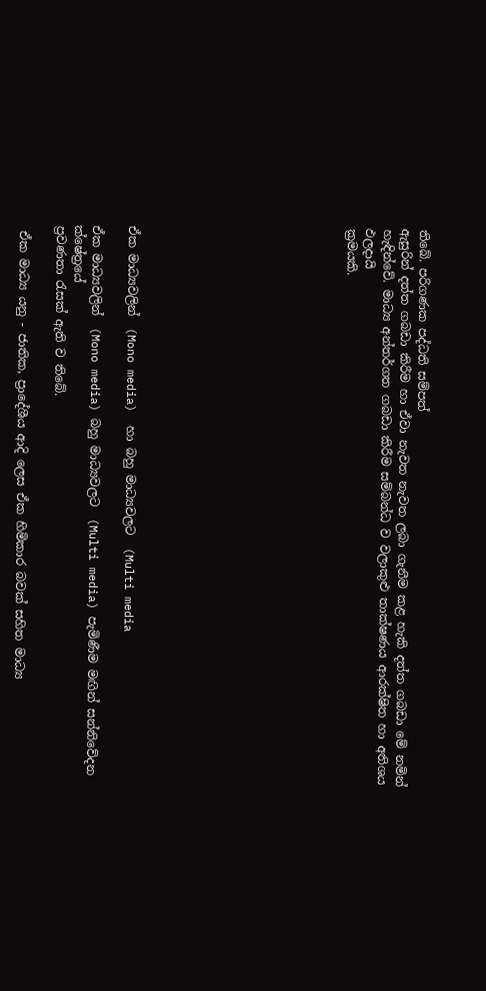තිබේ. පරිගණක පද්ධති සම්පත්
ඇසුරින් දත්ත ගබඩා කිරීම හා ඒවා නැවත නැවත ලබා ගැනීම කළ හැකි දත්ත ගබඩා මේ නමින්
හැඳින්වේ. මාධ්‍ය අන්තර්ගත ගබඩා කිරීම සම්බන්ධ ව වලාකුළු තාක්ෂණය ආරක්ෂිත හා අතිශය ඵලදායි
ක්‍රමයකි.











ඒක මාධ්‍යවලින්  (Mono media)  හා බහු මාධ්‍යවලට  (Multi media

ඒක මාධ්‍යවලින්  (Mono media) බහු මාධ්‍යවලට  (Multi media) පැමිණීම මඟින් සන්නිවේදන ක්ෂේත්‍රයේ
ප්‍රවණතා රැසක් ඇති ව තිබේ.

 ඒක මාධ්‍ය යනු - ජාතික, ප්‍රාදේශීය ආදි ලෙස ඒක හිමිකාර බවක් සහිත මාධ්‍ය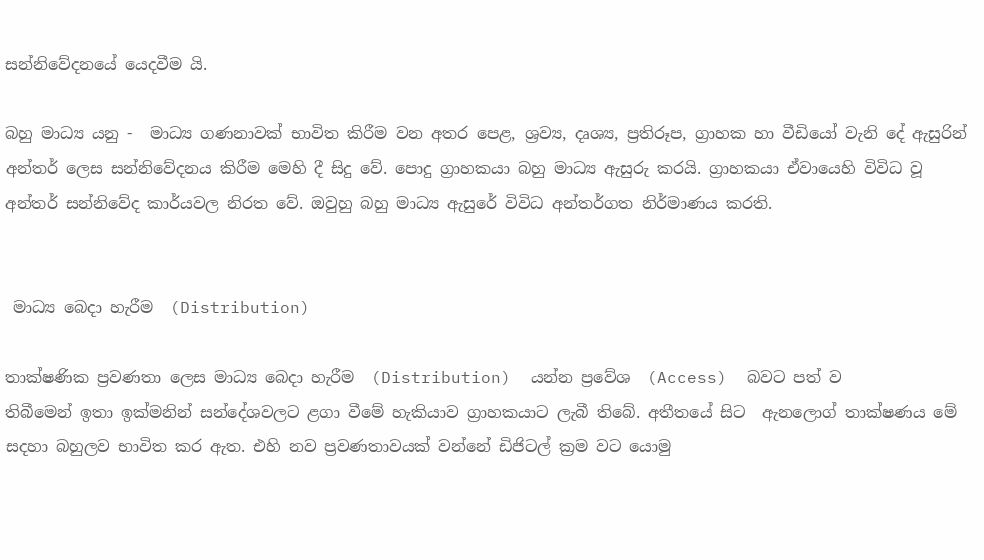සන්නිවේදනයේ යෙදවීම යි.

බහු මාධ්‍ය යනු -  මාධ්‍ය ගණනාවක් භාවිත කිරීම වන අතර පෙළ, ශ්‍රව්‍ය, දෘශ්‍ය, ප්‍රතිරූප, ග්‍රාහක හා වීඩියෝ වැනි දේ ඇසුරින් අන්තර් ලෙස සන්නිවේදනය කිරීම මෙහි දී සිදු වේ. පොදු ග්‍රාහකයා බහු මාධ්‍ය ඇසුරු කරයි. ග්‍රාහකයා ඒවායෙහි විවිධ වූ අන්තර් සන්නිවේද කාර්යවල නිරත වේ. ඔවුහු බහු මාධ්‍ය ඇසුරේ විවිධ අන්තර්ගත නිර්මාණය කරති.


 මාධ්‍ය බෙදා හැරීම  (Distribution)

තාක්ෂණික ප්‍රවණතා ලෙස මාධ්‍ය බෙදා හැරීම  (Distribution)  යන්න ප්‍රවේශ  (Access)  බවට පත් ව
තිබීමෙන් ඉතා ඉක්මනින් සන්දේශවලට ළගා වීමේ හැකියාව ග්‍රාහකයාට ලැබී තිබේ. අතීතයේ සිට  ඇනලොග් තාක්ෂණය මේ සදහා බහුලව භාවිත කර ඇත. එහි නව ප්‍රවණතාවයක් වන්නේ ඩිජිටල් ක්‍රම වට යොමු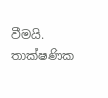වීමයි. තාක්ෂණික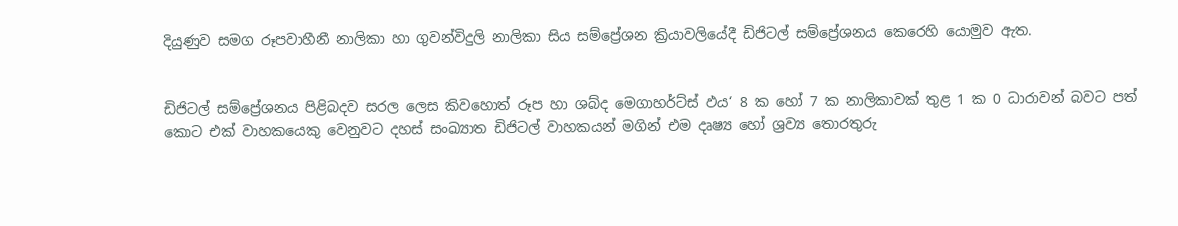දියුණුව සමග රූපවාහීනී නාලිකා හා ගුවන්විදුලි නාලිකා සිය සම්ප්‍රේශන ක්‍රියාවලියේදී ඩිජිටල් සම්ප්‍රේශනය කෙරෙහි යොමුව ඇත.


ඩිජිටල් සම්ප්‍රේශනය පිළිබදව සරල ලෙස කිවහොත් රූප හා ශබ්ද මෙගාහර්ට්‌ස්‌ ඵය‘ 8 ක හෝ 7 ක නාලිකාවක්‌ තුළ 1 ක 0 ධාරාවන් බවට පත් කොට එක්‌ වාහකයෙකු වෙනුවට දහස්‌ සංඛ්‍යාත ඩිජිටල් වාහකයන් මගින් එම දෘෂ්‍ය හෝ ශ්‍රව්‍ය තොරතුරු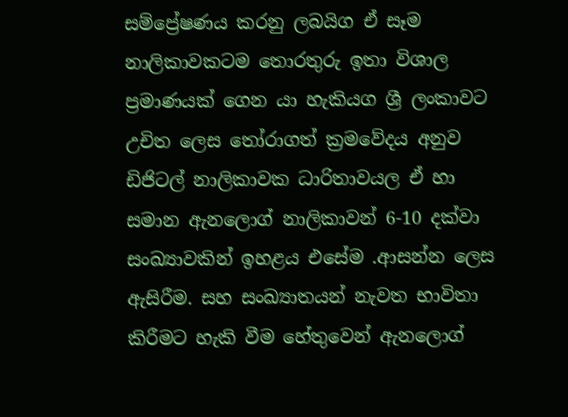සම්ප්‍රේෂණය කරනු ලබයිග ඒ සෑම නාලිකාවකටම තොරතුරු ඉතා විශාල ප්‍රමාණයක්‌ ගෙන යා හැකියග ශ්‍රී ලංකාවට උචිත ලෙස තෝරාගත් ක්‍රමවේදය අනුව ඩිජිටල් නාලිකාවක ධාරිතාවයල ඒ හා සමාන ඇනලොග් නාලිකාවන් 6-10 දක්‌වා සංඛ්‍යාවකින් ඉහළය එසේම .ආසන්න ලෙස ඇසිරීම. සහ සංඛ්‍යාතයන් නැවත භාවිතා කිරීමට හැකි වීම හේතුවෙන් ඇනලොග්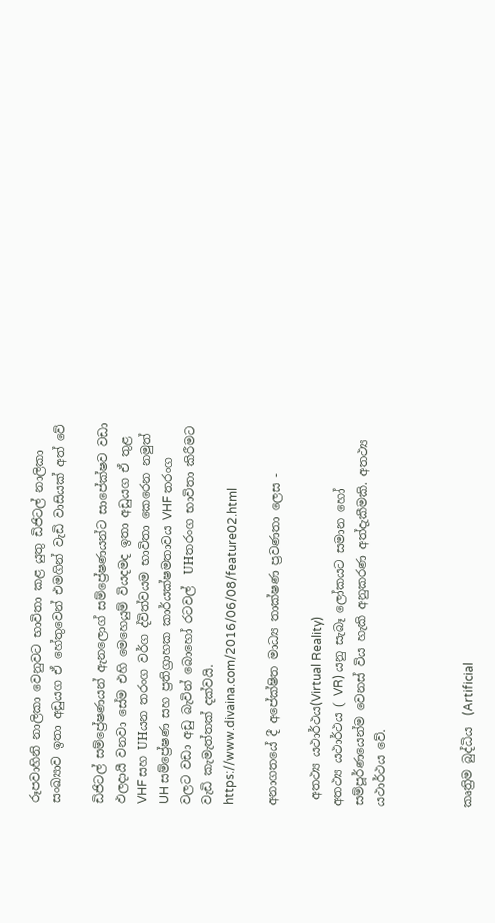රූපවාහිනි නාලිකා වෙනුවට භාවිතා කළ යුතු ඩිජිටල් නාලිකා සංඛ්‍යාව ඉතා අඩුයග ඒ හේතුවෙන් එමගින් වැඩි වාසියක්‌ අත් වේ

ඩිජිටල් සම්ප්‍රේෂණයන් ඇනලොග් සම්ප්‍රේෂණයන්ට සාපේක්‌ෂව වඩා ඵලදායී වනවා සේම එහි මෙහෙයුම් වියදමද ඉතා අඩුයග ඒ තුළ VHF සහ UHයන තරංග වර්ග ද්විත්වයම භාවිතා කෙරෙන නමුත් UH සම්ප්‍රේෂණ සහ ප්‍රතිග්‍රාහක කාර්යක්‌ෂමතාවය VHF තරංග වලට වඩා අඩු බැවින් බොහෝ රටවල්  UHතරංග භාවිතා කිරීමට වැඩි කැමැත්තක්‌ දක්‌වයි.
https://www.divaina.com/2016/06/08/feature02.html

අනාගතයේ දී අපේක්ෂිත මාධ්‍ය තාක්ෂණ ප්‍රවණතා ලෙස -

 අතථ්‍ය යථාර්ථය(Virtual Reality)
අතථ්‍ය යථාර්ථය ( VR) යනු සැබෑ ලෝකයට සමාන හෝ සම්පූර්ණයෙන්ම වෙනස් විය හැකි අනුකරණ අත්දැකීමකි. අතථ්‍ය යථාර්ථය වේ.



කෘත්‍රිම බුද්ධිය  (Artificial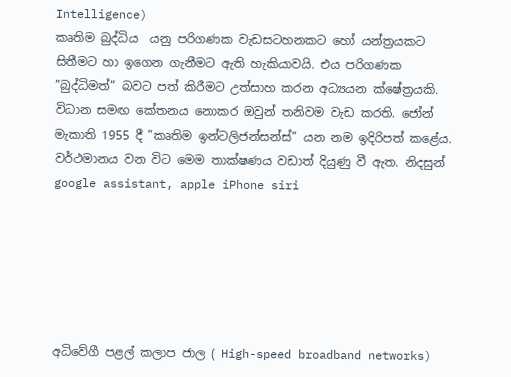Intelligence)
කෘතිම බුද්ධිය  යනු පරිගණක වැඩසටහනකට හෝ යන්ත්‍රයකට සිතීමට හා ඉගෙන ගැනීමට ඇති හැකියාවයි. එය පරිගණක ”බුද්ධිමත්” බවට පත් කිරීමට උත්සාහ කරන අධ්‍යයන ක්ෂේත්‍රයකි. විධාන සමඟ කේතනය නොකර ඔවුන් තනිවම වැඩ කරති. ජෝන් මැකාති 1955 දී ”කෘතිම ඉන්ටලිජන්සන්ස්” යන නම ඉදිරිපත් කළේය. වර්ථමානය වන විට මෙම තාක්ෂණය වඩාත් දියුණු වී ඇත. නිදසුන් google assistant, apple iPhone siri






අධිවේගී පළල් කලාප ජාල ( High-speed broadband networks)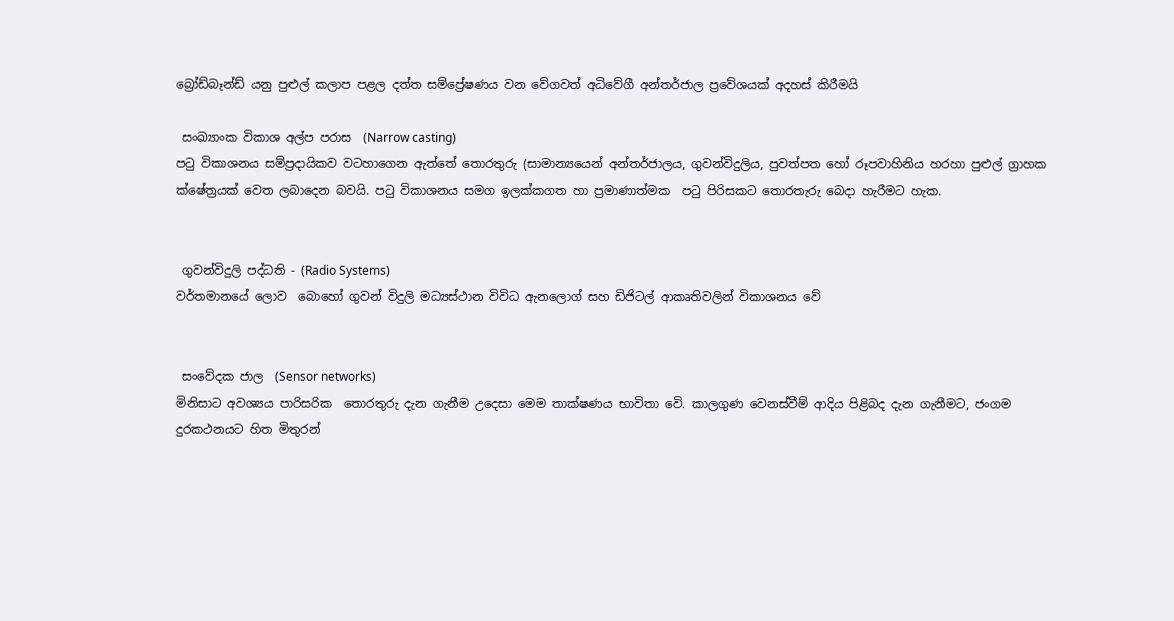බ්‍රෝඩ්බෑන්ඩ් යනු පුළුල් කලාප පළල දත්ත සම්ප්‍රේෂණය වන වේගවත් අධිවේගී අන්තර්ජාල ප්‍රවේශයක් අදහස් කිරීමයි

 සංඛ්‍යාංක විකාශ අල්ප පරාස  (Narrow casting)
පටු විකාශනය සම්ප්‍රදායිකව වටහාගෙන ඇත්තේ තොරතුරු (සාමාන්‍යයෙන් අන්තර්ජාලය, ගුවන්විදුලිය, පුවත්පත හෝ රූපවාහිනිය හරහා පුළුල් ග්‍රාහක ක්ෂේත්‍රයක් වෙත ලබාදෙන බවයි. පටු විකාශනය සමග ඉලක්කගත හා ප්‍රමාණාත්මක  පටු පිරිසකට තොරතැරු බෙදා හැරීමට හැක.


 ගුවන්විදුලි පද්ධති - (Radio Systems)
වර්තමානයේ ලොව  බොහෝ ගුවන් විදුලි මධ්‍යස්ථාන විවිධ ඇනලොග් සහ ඩිජිටල් ආකෘතිවලින් විකාශනය වේ


 සංවේදක ජාල  (Sensor networks)
මිනිසාට අවශ්‍යය පාරිසරික  තොරතුරු දැන ගැනීම උදෙසා මෙම තාක්ෂණය භාවිතා වෙි. කාලගුණ වෙනස්වීම් ආදිය පිළිබද දැන ගැනීමට, ජංගම දුරකථනයට හිත මිතුරන්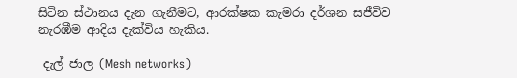සිටින ස්ථානය දැන ගැනීමට, ආරක්ෂක කැමරා දර්ශන සජීවිව නැරඹීම ආදිය දැක්විය හැකිය.

 දැල් ජාල (Mesh networks)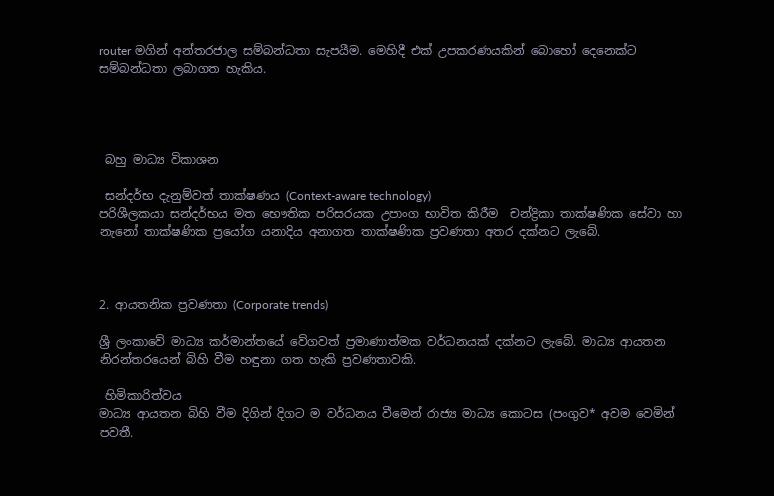router මගින් අන්තරජාල සම්බන්ධතා සැපයීම. මෙහිදී එක් උපකරණයකින් බොහෝ දෙනෙක්ට සම්බන්ධතා ලබාගත හැකිය.




 බහු මාධ්‍ය විකාශන

 සන්දර්භ දැනුම්වත් තාක්ෂණය (Context-aware technology)
පරිශීලකයා සන්දර්භය මත භෞතික පරිසරයක උපාංග භාවිත කිරීම  චන්ද්‍රිකා තාක්ෂණික සේවා හා නැනෝ තාක්ෂණික ප්‍රයෝග යනාදිය අනාගත තාක්ෂණික ප්‍රවණතා අතර දක්නට ලැබේ.



2. ආයතනික ප්‍රවණතා (Corporate trends)

ශ්‍රී ලංකාවේ මාධ්‍ය කර්මාන්තයේ වේගවත් ප්‍රමාණාත්මක වර්ධනයක් දක්නට ලැබේ. මාධ්‍ය ආයතන
නිරන්තරයෙන් බිහි වීම හඳුනා ගත හැකි ප්‍රවණතාවකි.

 හිමිකාරිත්වය
මාධ්‍ය ආයතන බිහි වීම දිගින් දිගට ම වර්ධනය වීමෙන් රාජ්‍ය මාධ්‍ය කොටස (පංගුව* අවම වෙමින්
පවතී.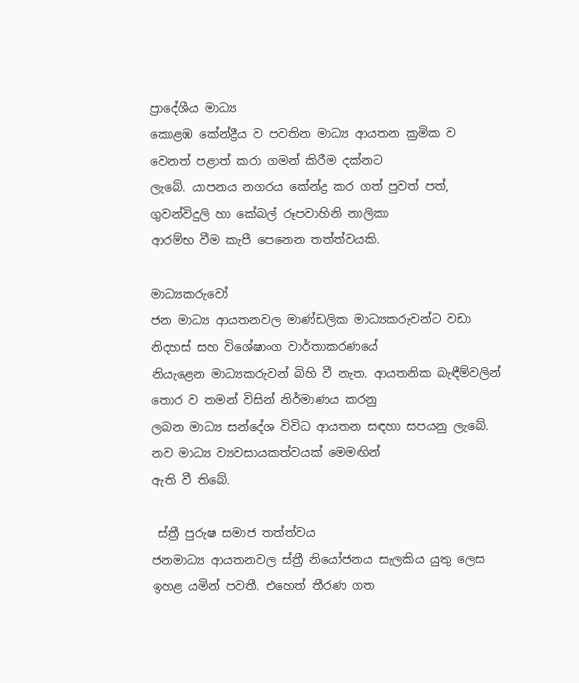ප්‍රාදේශීය මාධ්‍ය
කොළඹ කේන්ද්‍රීය ව පවතින මාධ්‍ය ආයතන ක්‍රමික ව වෙනත් පළාත් කරා ගමන් කිරීම දක්නට
ලැබේ. යාපනය නගරය කේන්ද්‍ර කර ගත් පුවත් පත්, ගුවන්විදුලි හා කේබල් රූපවාහිනි නාලිකා
ආරම්භ වීම කැපී පෙනෙන තත්ත්වයකි.

මාධ්‍යකරුවෝ
ජන මාධ්‍ය ආයතනවල මාණ්ඩලික මාධ්‍යකරුවන්ට වඩා නිදහස් සහ විශේෂාංග වාර්තාකරණයේ
නියැළෙන මාධ්‍යකරුවන් බිහි වී නැත. ආයතනික බැඳීම්වලින් තොර ව තමන් විසින් නිර්මාණය කරනු
ලබන මාධ්‍ය සන්දේශ විවිධ ආයතන සඳහා සපයනු ලැබේ. නව මාධ්‍ය ව්‍යවසායකත්වයක් මෙමඟින්
ඇති වී තිබේ.

 ස්ත්‍රී පුරුෂ සමාජ තත්ත්වය
ජනමාධ්‍ය ආයතනවල ස්ත්‍රී නියෝජනය සැලකිය යුතු ලෙස ඉහළ යමින් පවතී. එහෙත් තීරණ ගත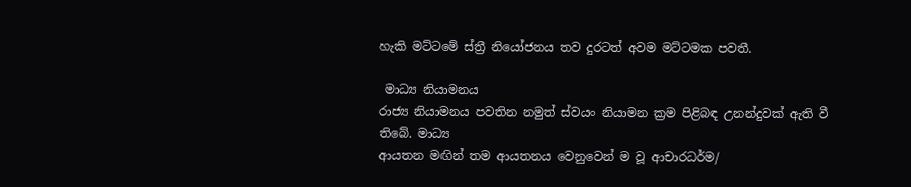හැකි මට්ටමේ ස්ත්‍රී නියෝජනය තව දුරටත් අවම මට්ටමක පවතී.

 මාධ්‍ය නියාමනය
රාජ්‍ය නියාමනය පවතින නමුත් ස්වයං නියාමන ක්‍රම පිළිබඳ උනන්දුවක් ඇති වී තිබේ. මාධ්‍ය
ආයතන මඟින් තම ආයතනය වෙනුවෙන් ම වූ ආචාරධර්ම/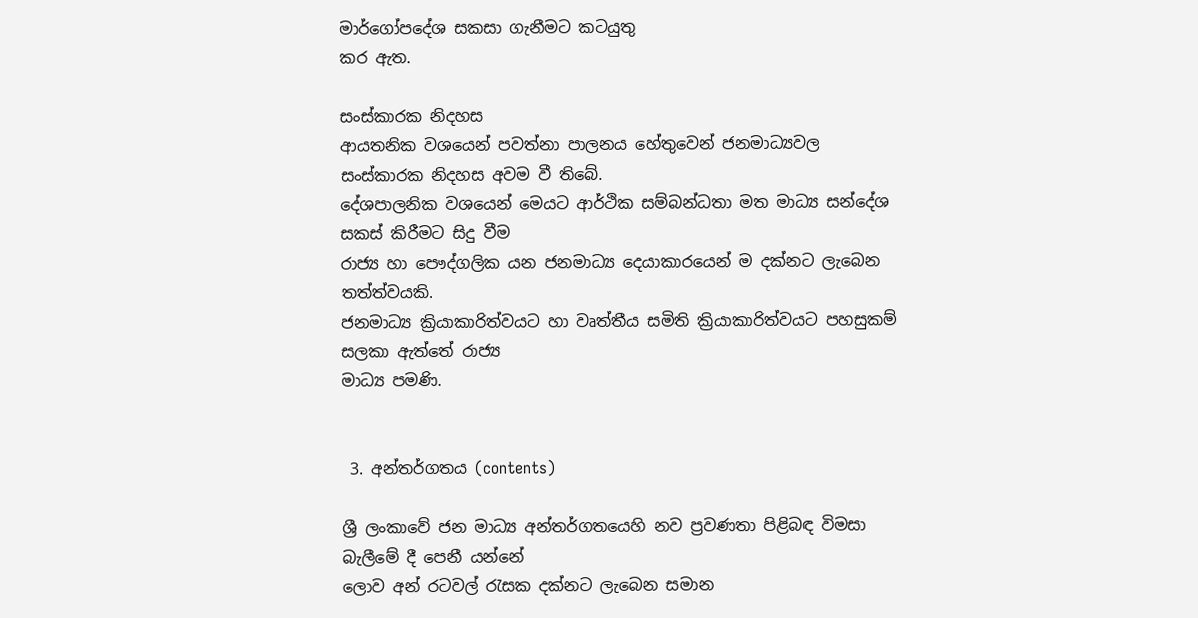මාර්ගෝපදේශ සකසා ගැනීමට කටයුතු
කර ඇත.

සංස්කාරක නිදහස
ආයතනික වශයෙන් පවත්නා පාලනය හේතුවෙන් ජනමාධ්‍යවල සංස්කාරක නිදහස අවම වී තිබේ.
දේශපාලනික වශයෙන් මෙයට ආර්ථික සම්බන්ධතා මත මාධ්‍ය සන්දේශ සකස් කිරීමට සිදු වීම
රාජ්‍ය හා පෞද්ගලික යන ජනමාධ්‍ය දෙයාකාරයෙන් ම දක්නට ලැබෙන තත්ත්වයකි.
ජනමාධ්‍ය ක්‍රියාකාරිත්වයට හා වෘත්තීය සමිති ක්‍රියාකාරිත්වයට පහසුකම් සලකා ඇත්තේ රාජ්‍ය
මාධ්‍ය පමණි.


 3. අන්තර්ගතය (contents)

ශ්‍රී ලංකාවේ ජන මාධ්‍ය අන්තර්ගතයෙහි නව ප්‍රවණතා පිළිබඳ විමසා බැලීමේ දී පෙනී යන්නේ
ලොව අන් රටවල් රැසක දක්නට ලැබෙන සමාන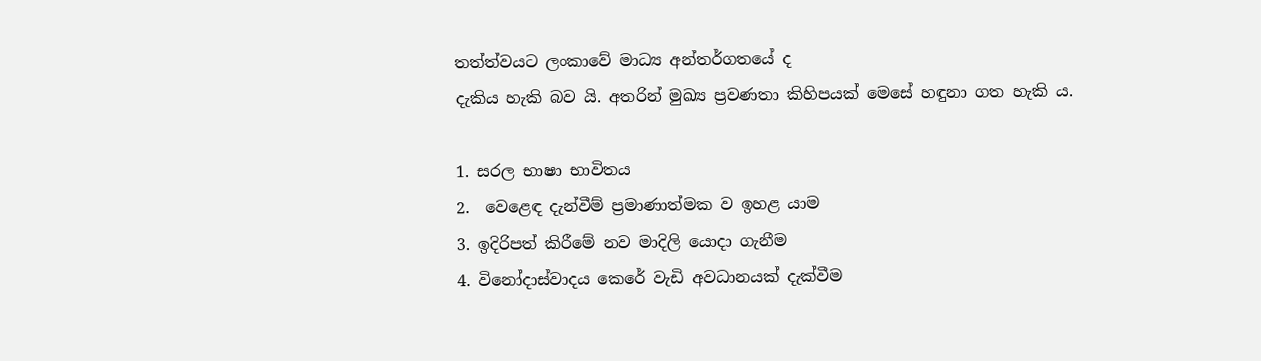තත්ත්වයට ලංකාවේ මාධ්‍ය අන්තර්ගතයේ ද
දැකිය හැකි බව යි. අතරින් මුඛ්‍ය ප්‍රවණතා කිහිපයක් මෙසේ හඳුනා ගත හැකි ය.

1. සරල භාෂා භාවිතය
2.  වෙළෙඳ දැන්වීම් ප්‍රමාණාත්මක ව ඉහළ යාම
3. ඉදිරිපත් කිරීමේ නව මාදිලි යොදා ගැනීම
4. විනෝදාස්වාදය කෙරේ වැඩි අවධානයක් දැක්වීම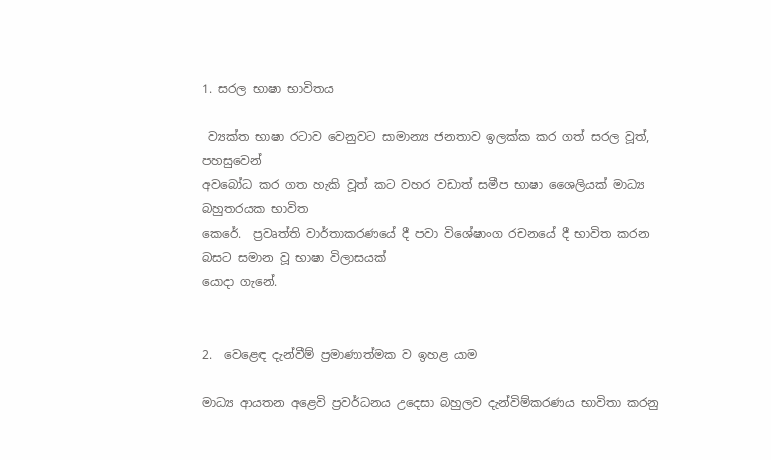1. සරල භාෂා භාවිතය

 ව්‍යක්ත භාෂා රටාව වෙනුවට සාමාන්‍ය ජනතාව ඉලක්ක කර ගත් සරල වූත්, පහසුවෙන්
අවබෝධ කර ගත හැකි වූත් කට වහර වඩාත් සමීප භාෂා ශෛලියක් මාධ්‍ය බහුතරයක භාවිත
කෙරේ.  ප්‍රවෘත්ති වාර්තාකරණයේ දී පවා විශේෂාංග රචනයේ දී භාවිත කරන බසට සමාන වූ භාෂා විලාසයක්
යොදා ගැනේ.


2.  වෙළෙඳ දැන්වීම් ප්‍රමාණාත්මක ව ඉහළ යාම

මාධ්‍ය ආයතන අළෙවි ප්‍රවර්ධනය උදෙසා බහුලව දැන්විම්කරණය භාවිතා කරනු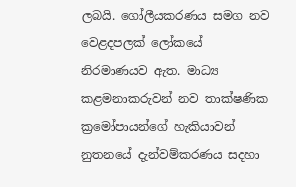ලබයි. ගෝලීයකරණය සමග නව වෙළදපලක් ලෝකයේ නිරමාණයව ඇත. මාධ්‍ය කළමනාකරුවන් නව තාක්ෂණික ක්‍රමෝපායන්ගේ හැකියාවන් නුතනයේ දැන්වම්කරණය සදහා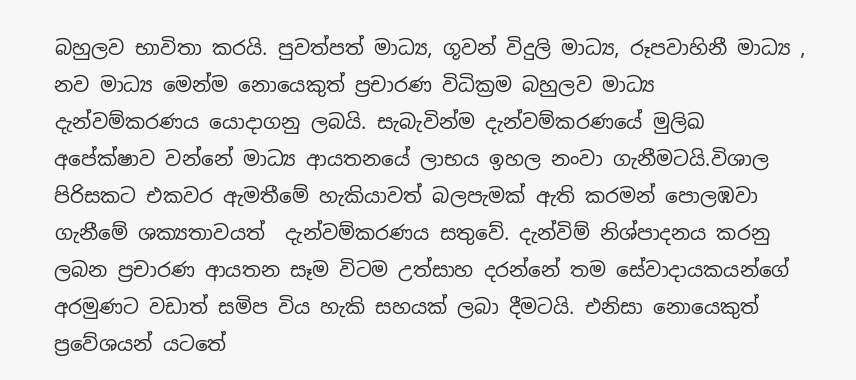බහුලව භාවිතා කරයි. පුවත්පත් මාධ්‍ය, ගූවන් විදුලි මාධ්‍ය, රූපවාහිනී මාධ්‍ය , නව මාධ්‍ය මෙන්ම නොයෙකුත් ප්‍රචාරණ විධික්‍රම බහුලව මාධ්‍ය දැන්වම්කරණය යොදාගනු ලබයි. සැබැවින්ම දැන්වම්කරණයේ මුලිඛ අපේක්ෂාව වන්නේ මාධ්‍ය ආයතනයේ ලාභය ඉහල නංවා ගැනීමටයි.විශාල පිරිසකට එකවර ඇමතීමේ හැකියාවත් බලපැමක් ඇති කරමන් පොලඹවා ගැනීමේ ශක්‍යතාවයත්  දැන්වම්කරණය සතුවේ. දැන්විම් නිශ්පාදනය කරනු ලබන ප්‍රචාරණ ආයතන සෑම විටම උත්සාහ දරන්නේ තම සේවාදායකයන්ගේ අරමුණට වඩාත් සමිප විය හැකි සහයක් ලබා දීමටයි. එනිසා නොයෙකුත් ප්‍රවේශයන් යටතේ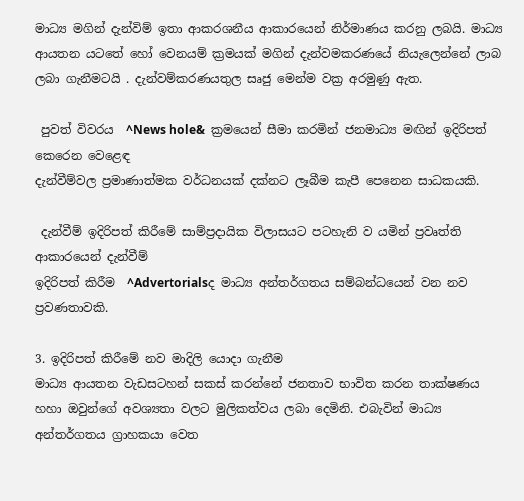මාධ්‍ය මගින් දැන්විම් ඉතා ආකරශනීය ආකාරයෙන් නිර්මාණය කරනු ලබයි. මාධ්‍ය ආයතන යටතේ හෝ වෙනයම් ක්‍රමයක් මගින් දැන්වමකරණයේ නියැලෙන්නේ ලාබ ලබා ගැනීමටයි . දැන්වම්කරණයතුල සෘජු මෙන්ම වක්‍ර අරමුණු ඇත.

 පුවත් විවරය  ^News hole&  ක්‍රමයෙන් සීමා කරමින් ජනමාධ්‍ය මඟින් ඉදිරිපත් කෙරෙන වෙළෙඳ
දැන්වීම්වල ප්‍රමාණාත්මක වර්ධනයක් දක්නට ලෑබීම කැපී පෙනෙන සාධකයකි.

 දැන්වීම් ඉදිරිපත් කිරීමේ සාම්ප්‍රදායික විලාසයට පටහැනි ව යමින් ප්‍රවෘත්ති ආකාරයෙන් දැන්වීම්
ඉදිරිපත් කිරීම  ^Advertorialsද මාධ්‍ය අන්තර්ගතය සම්බන්ධයෙන් වන නව ප්‍රවණතාවකි.

3. ඉදිරිපත් කිරීමේ නව මාදිලි යොදා ගැනීම
මාධ්‍ය ආයතන වැඩසටහන් සකස් කරන්නේ ජනතාව භාවිත කරන තාක්ෂණය හහා ඔවුන්ගේ අවශ්‍යතා වලට මුලිකත්වය ලබා දෙමිනි. එබැවින් මාධ්‍ය  අන්තර්ගතය ග්‍රාහකයා වෙත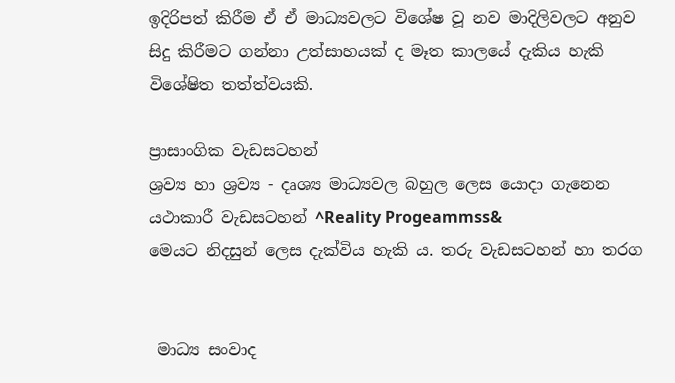ඉදිරිපත් කිරීම ඒ ඒ මාධ්‍යවලට විශේෂ වූ නව මාදිලිවලට අනුව සිදු කිරීමට ගන්නා උත්සාහයක් ද මෑත කාලයේ දැකිය හැකි විශේෂිත තත්ත්වයකි.

ප්‍රාසාංගික වැඩසටහන්
ශ්‍රව්‍ය හා ශ්‍රව්‍ය - දෘශ්‍ය මාධ්‍යවල බහුල ලෙස යොදා ගැනෙන යථාකාරී වැඩසටහන් ^Reality Progeammss&
මෙයට නිදසුන් ලෙස දැක්විය හැකි ය. තරු වැඩසටහන් හා තරග


 මාධ්‍ය සංවාද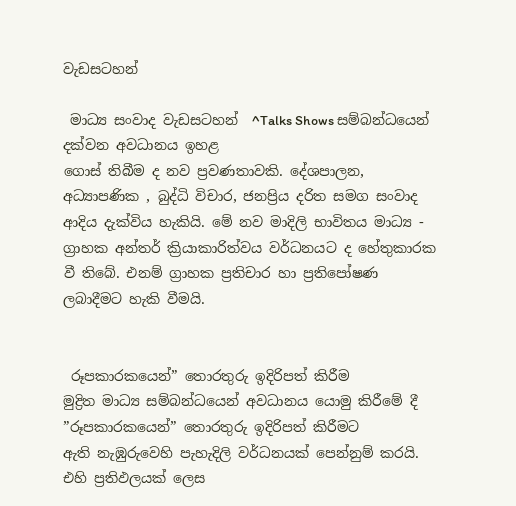වැඩසටහන්

 මාධ්‍ය සංවාද වැඩසටහන්  ^Talks Shows සම්බන්ධයෙන් දක්වන අවධානය ඉහළ
ගොස් තිබීම ද නව ප්‍රවණතාවකි. දේශපාලන, අධ්‍යාපණික , බුද්ධි විචාර, ජනප්‍රිය දරිත සමග සංවාද ආදිය දැක්විය හැකියි. මේ නව මාදිලි භාවිතය මාධ්‍ය - ග්‍රාහක අන්තර් ක්‍රියාකාරිත්වය වර්ධනයට ද හේතුකාරක වී තිබේ. එනම් ග්‍රාහක ප්‍රතිචාර හා ප්‍රතිපෝෂණ ලබාදීමට හැකි වීමයි.


 රූපකාරකයෙන්” තොරතුරු ඉදිරිපත් කිරීම
මුද්‍රිත මාධ්‍ය සම්බන්ධයෙන් අවධානය යොමු කිරීමේ දී ”රූපකාරකයෙන්” තොරතුරු ඉදිරිපත් කිරීමට
ඇති නැඹුරුවෙහි පැහැදිලි වර්ධනයක් පෙන්නුම් කරයි. එහි ප්‍රතිඵලයක් ලෙස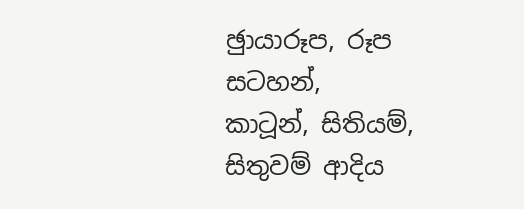ඡුායාරූප, රූප සටහන්,
කාටූන්, සිතියම්, සිතුවම් ආදිය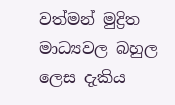වත්මන් මුද්‍රිත මාධ්‍යවල බහුල ලෙස දැකිය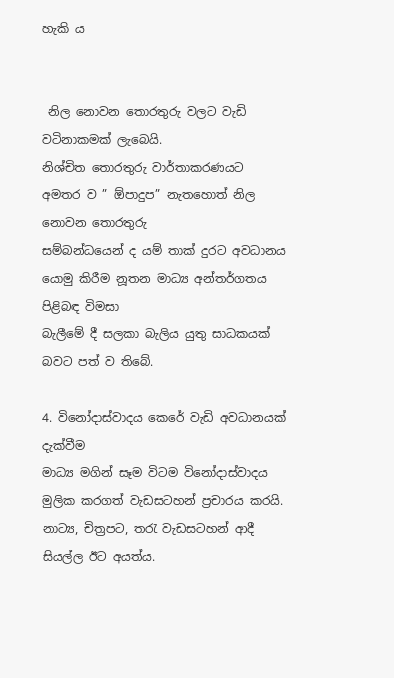හැකි ය


 නිල නොවන තොරතුරු වලට වැඩි වටිනාකමක් ලැබෙයි.
නිශ්චිත තොරතුරු වාර්තාකරණයට අමතර ව ” ඕපාදුප” නැතහොත් නිල නොවන තොරතුරු
සම්බන්ධයෙන් ද යම් තාක් දුරට අවධානය යොමු කිරීම නූතන මාධ්‍ය අන්තර්ගතය පිළිබඳ විමසා
බැලීමේ දී සලකා බැලිය යුතු සාධකයක් බවට පත් ව තිබේ.

4. විනෝදාස්වාදය කෙරේ වැඩි අවධානයක් දැක්වීම
මාධ්‍ය මගින් සෑම විටම විනෝදාස්වාදය මුලික කරගත් වැඩසටහන් ප්‍රචාරය කරයි. නාට්‍ය, චිත්‍රපට, තරැ වැඩසටහන් ආදී සියල්ල ඊට අයත්ය.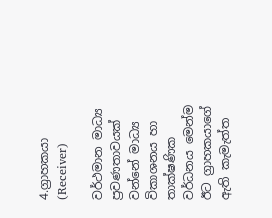4.ග්‍රාහකයා (Receiver)

වර්ථමාන මාධ්‍ය ප්‍රවණතාවයක් වන්නේ මාධ්‍ය විකාශනය හා තාක්ෂණික වර්ධනය මෙන්ම ඊට ග්‍රාහකයාගේ ඇති කැමැත්ත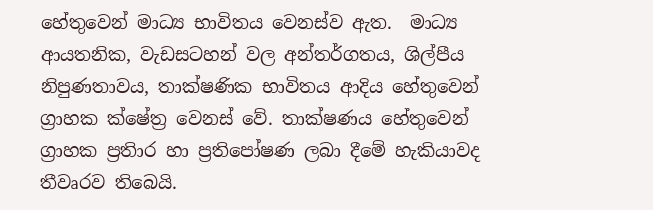හේතුවෙන් මාධ්‍ය භාවිතය වෙනස්ව ඇත.  මාධ්‍ය ආයතනික, වැඩසටහන් වල අන්තර්ගතය, ශිල්පීය නිපුණතාවය, තාක්ෂණික භාවිතය ආදිය හේතුවෙන් ග්‍රාහක ක්ෂේත්‍ර වෙනස් වේ. තාක්ෂණය හේතුවෙන් ග්‍රාහක ප්‍රතිාර හා ප්‍රතිපෝෂණ ලබා දීමේ හැකියාවද තීවෘරව තිබෙයි.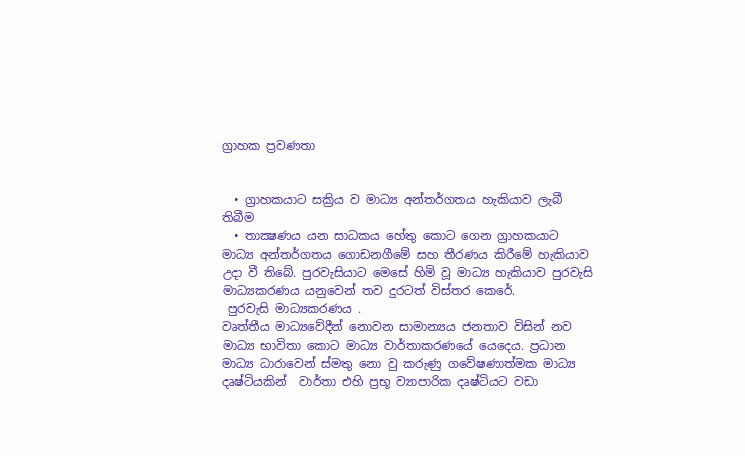ග්‍රාහක ප්‍රවණතා


  • ග්‍රාහකයාට සක්‍රිය ව මාධ්‍ය අන්තර්ගතය හැකියාව ලැබී තිබීම
  • තාක්‍ෂණය යන සාධකය හේතු කොට ගෙන ග්‍රාහකයාට මාධ්‍ය අන්තර්ගතය ගොඩනගීමේ සහ තීරණය කිරීමේ හැකියාව උදා වී තිබේ. පුරවැසියාට මෙසේ හිමි වූ මාධ්‍ය හැකියාව පුරවැසි මාධ්‍යකරණය යනුවෙන් තව දුරටත් විස්තර කෙරේ.
 පුරවැසි මාධ්‍යකරණය .
වෘත්තීය මාධ්‍යවේදීන් නොවන සාමාන්‍යය ජනතාව විසින් නව මාධ්‍ය භාවිතා කොට මාධ්‍ය වාර්තාකරණයේ යෙදෙය. ප්‍රධාන මාධ්‍ය ධාරාවෙන් ස්මතු නො වු කරුණු ගවේෂණාත්මක මාධ්‍ය දෘෂ්ටියකින්  වාර්තා එහි ප්‍රභූ ව්‍යාපාරික දෘෂ්ටියට වඩා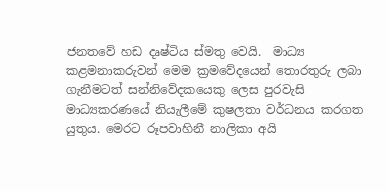ජනතවේ හඩ දෘෂ්ටිය ස්මතු වෙයි.  මාධ්‍ය කළමනාකරුවන් මෙම ක්‍රමවේදයෙන් තොරතුරු ලබා ගැනීමටත් සන්නිවේදකයෙකු ලෙස පුරවැසි මාධ්‍යකරණයේ නියැලීමේ කුෂලතා වර්ධනය කරගත යුතුය. මෙරට රූපවාහිනී නාලිකා අයි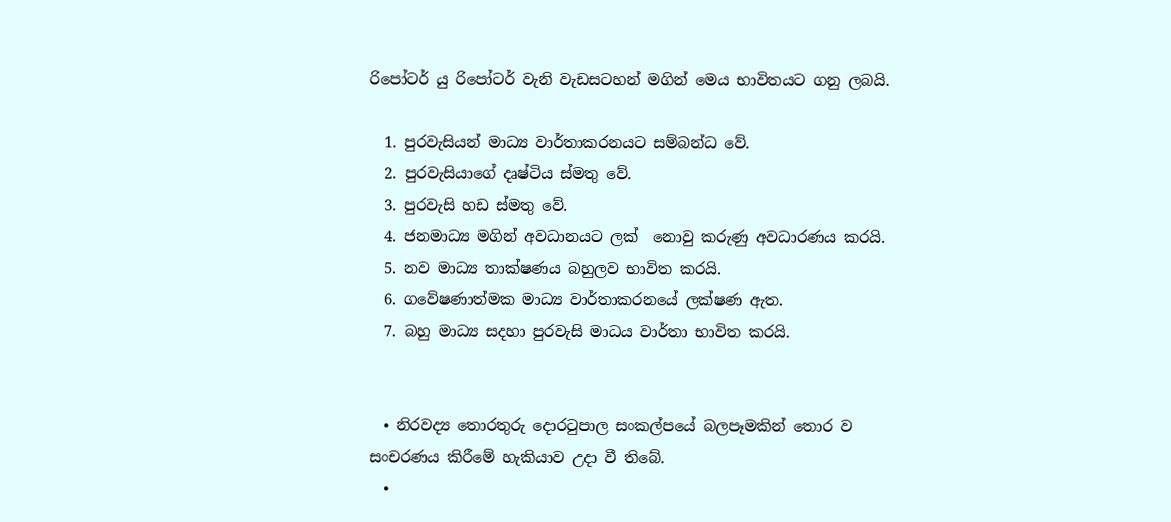රිපෝටර් යු රිපෝටර් වැනි වැඩසටහන් මගින් මෙය භාවිතයට ගනු ලබයි.

  1. පුරවැසියන් මාධ්‍ය වාර්තාකරනයට සම්බන්ධ වේ.
  2. පුරවැසියාගේ දෘෂ්ටිය ස්මතු වේ.
  3. පුරවැසි හඩ ස්මතු වේ.
  4. ජනමාධ්‍ය මගින් අවධානයට ලක්  නොවු කරුණු අවධාරණය කරයි.
  5. නව මාධ්‍ය තාක්ෂණය බහුලව භාවිත කරයි.
  6. ගවේෂණාත්මක මාධ්‍ය වාර්තාකරනයේ ලක්ෂණ ඇත.
  7. බහු මාධ්‍ය සදහා පුරවැසි මාධය වාර්තා භාවිත කරයි.


  • නිරවද්‍ය තොරතුරු දොරටුපාල සංකල්පයේ බලපෑමකින් තොර ව සංචරණය කිරීමේ හැකියාව උදා වී තිබේ.
  •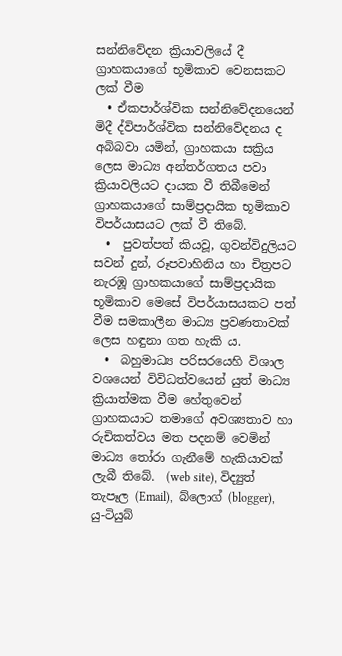සන්නිවේදන ක්‍රියාවලියේ දී ග්‍රාහකයාගේ භූමිකාව වෙනසකට ලක් වීම
  • ඒකපාර්ශ්වික සන්නිවේදනයෙන් මිදී ද්විපාර්ශ්වික සන්නිවේදනය ද අබිබවා යමින්, ග්‍රාහකයා සක්‍රිය ලෙස මාධ්‍ය අන්තර්ගතය පවා ක්‍රියාවලියට දායක වී තිබීමෙන් ග්‍රාහකයාගේ සාම්ප්‍රදායික භූමිකාව විපර්යාසයට ලක් වී තිබේ.
  •  පුවත්පත් කියවූ, ගුවන්විදුලියට සවන් දුන්, රූපවාහිනිය හා චිත්‍රපට නැරඹූ ග්‍රාහකයාගේ සාම්ප්‍රදායික භූමිකාව මෙසේ විපර්යාසයකට පත් වීම සමකාලීන මාධ්‍ය ප්‍රවණතාවක් ලෙස හඳුනා ගත හැකි ය.
  •  බහුමාධ්‍ය පරිසරයෙහි විශාල වශයෙන් විවිධත්වයෙන් යුත් මාධ්‍ය ක්‍රියාත්මක වීම හේතුවෙන් ග්‍රාහකයාට තමාගේ අවශ්‍යතාව හා රුචිකත්වය මත පදනම් වෙමින් මාධ්‍ය තෝරා ගැනීමේ හැකියාවක් ලැබී තිබේ.  (web site), විද්‍යුත් තැපෑල (Email),  බ්ලොග් (blogger),  යු-ටියුබ්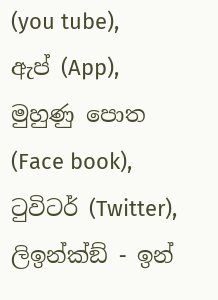(you tube),  ඇප් (App), මුහුණු පොත (Face book),  ටුවිටර් (Twitter),  ලිඉන්ක්ඞ් - ඉන්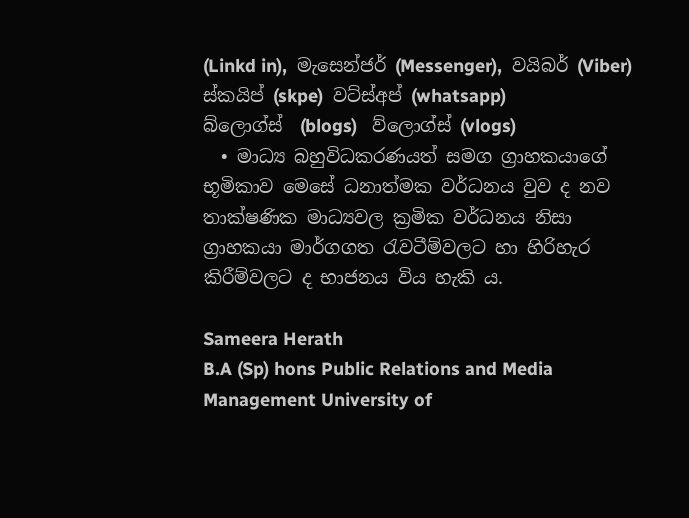(Linkd in),  මැසෙන්ජර් (Messenger),  වයිබර් (Viber) ස්කයිප් (skpe)  වට්ස්අප් (whatsapp)                           බ්ලොග්ස්  (blogs)   ව්ලොග්ස් (vlogs)
  • මාධ්‍ය බහුවිධකරණයත් සමග ග්‍රාහකයාගේ භූමිකාව මෙසේ ධනාත්මක වර්ධනය වුව ද නව තාක්ෂණික මාධ්‍යවල ක්‍රමික වර්ධනය නිසා ග්‍රාහකයා මාර්ගගත රැවටීම්වලට හා හිරිහැර කිරීම්වලට ද භාජනය විය හැකි ය.

Sameera Herath
B.A (Sp) hons Public Relations and Media Management University of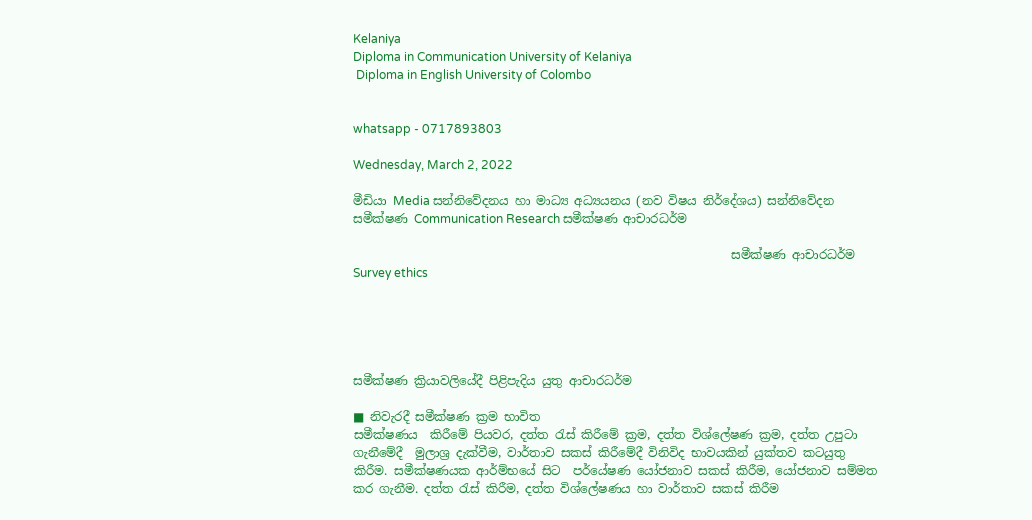Kelaniya
Diploma in Communication University of Kelaniya
 Diploma in English University of Colombo


whatsapp - 0717893803

Wednesday, March 2, 2022

මීඩියා Media සන්නිවේදනය හා මාධ්‍ය අධ්‍යයනය (නව විෂය නිර්දේශය) සන්නිවේදන සමීක්ෂණ Communication Research සමීක්ෂණ ආචාරධර්ම

                                                               සමීක්ෂණ ආචාරධර්ම  Survey ethics





සමීක්ෂණ ක්‍රියාවලියේදී පිළිපැදිය යුතු ආචාරධර්ම

■ නිවැරදී සමීක්ෂණ ක්‍රම භාවිත
සමීක්ෂණය  කිරීමේ පියවර, දත්ත රැස් කිරීමේ ක්‍රම, දත්ත විශ්ලේෂණ ක්‍රම, දත්ත උපුටා ගැනීමේදී  මුලාශ්‍ර දැක්වීම, වාර්තාව සකස් කිරීමේදී විනිවිද භාවයකින් යුක්තව කටයුතු කිරීම. සමීක්ෂණයක ආර්ම්භයේ සිට  පර්යේෂණ යෝජනාව සකස් කිරීම, යෝජනාව සම්මත කර ගැනීම. දත්ත රැස් කිරීම, දත්ත විශ්ලේෂණය හා වාර්තාව සකස් කිරීම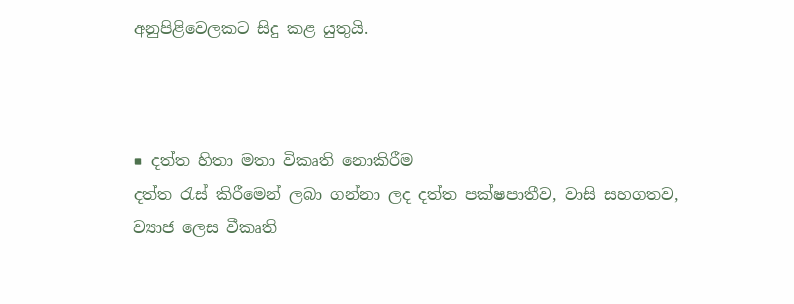අනුපිළිවෙලකට සිදු කළ යුතුයි.



■ දත්ත හිතා මතා විකෘති නොකිරීම
දත්ත රැස් කිරීමෙන් ලබා ගන්නා ලද දත්ත පක්ෂපාතීව, වාසි සහගතව, ව්‍යාජ ලෙස වීකෘති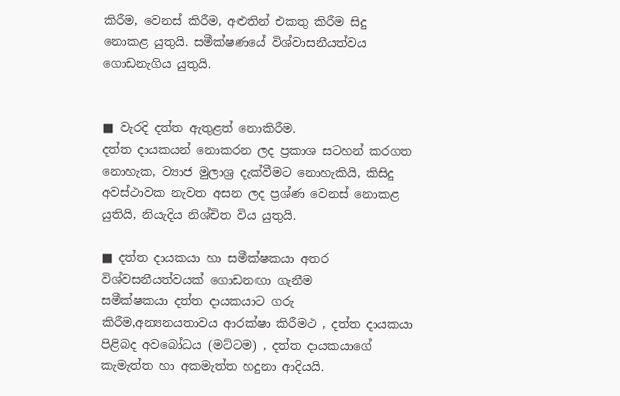කිරීම, වෙනස් කිරීම, අළුතින් එකතු කිරීම සිදු නොකළ යුතුයි. සමීක්ෂණයේ විශ්වාසනීයත්වය ගොඩනැගිය යුතුයි.


■ වැරදි දත්ත ඇතුළත් නොකිරීම.
දත්ත දායකයන් නොකරන ලද ප්‍රකාශ සටහන් කරගත නොහැක, ව්‍යාජ මුලාශ්‍ර දැක්වීමට නොහැකියි, කිසිදු අවස්ථාවක නැවත අසන ලද ප්‍රශ්ණ වෙනස් නොකළ යුතියි, නියැදිය නිශ්චිත විය යුතුයි.

■ දත්ත දායකයා හා සමීක්ෂකයා අතර විශ්වසනීයත්වයක් ගොඩනඟා ගැනීම
සමීක්ෂකයා දත්ත දායකයාට ගරු  කිරීම,අන්‍යනයතාවය ආරක්ෂා කිරීමථ , දත්ත දායකයා පිළිබද අවබෝධය (මට්ටම) , දත්ත දායකයාගේ කැමැත්ත හා අකමැත්ත හදුනා ආදියයි.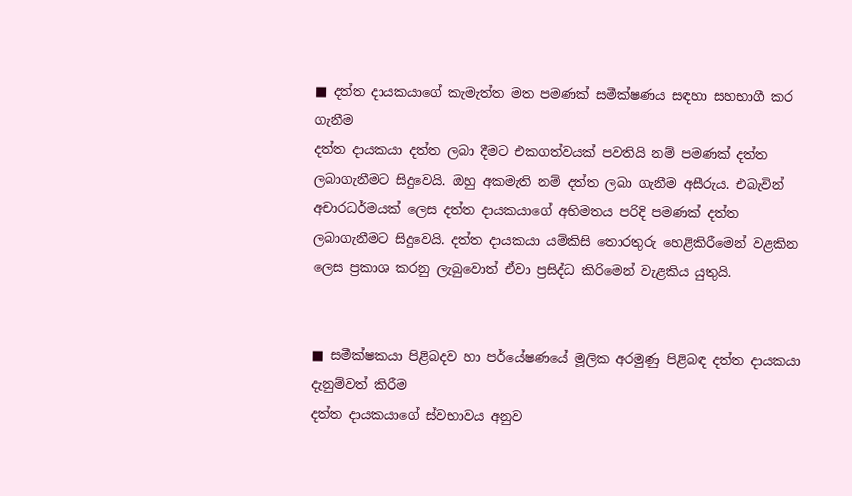■ දත්ත දායකයාගේ කැමැත්ත මත පමණක් සමීක්ෂණය සඳහා සහභාගී කර ගැනීම
දත්ත දායකයා දත්ත ලබා දීමට එකගත්වයක් පවතියි නම් පමණක් දත්ත ලබාගැනීමට සිදුවෙයි. ඔහු අකමැති නම් දත්ත ලබා ගැනීම අසීරුය. එබැවින් අචාරධර්මයක් ලෙස දත්ත දායකයාගේ අභිමතය පරිදි පමණක් දත්ත ලබාගැනීමට සිදුවෙයි. දත්ත දායකයා යම්කිසි තොරතුරු හෙළිකිරීමෙන් වළකින ලෙස ප්‍රකාශ කරනු ලැබුවොත් ඒවා ප්‍රසිද්ධ කිරිමෙන් වැළකිය යුතුයි.


■ සමීක්ෂකයා පිළිබදව හා පර්යේෂණයේ මූලික අරමුණු පිළිබඳ දත්ත දායකයා දැනුම්වත් කිරීම
දත්ත දායකයාගේ ස්වභාවය අනුව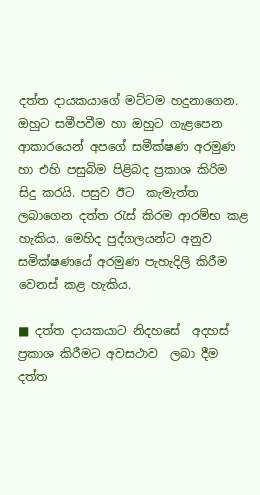දත්ත දායකයාගේ මට්ටම හදුනාගෙන. ඔහුට සමීපවීම හා ඔහුට ගැළපෙන ආකාරයෙන් අපගේ සමීක්ෂණ අරමුණ හා එහි පසුබිම පිළිබද ප්‍රකාශ කිරිම සිදු කරයි. පසුව ඊට  කැමැත්ත ලබාගෙන දත්ත රැස් කිරම ආරම්භ කළ හැකිය. මෙහිද පුද්ගලයන්ට අනුව සමික්ෂණයේ අරමුණ පැහැදිලි කිරීම වෙනස් කළ හැකිය.

■ දත්ත දායකයාට නිදහසේ  අදහස් ප්‍රකාශ කිරීමට අවසථාව  ලබා දීම
දත්ත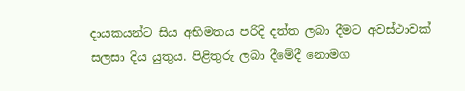දායකයන්ට සිය අභිමතය පරිදි දත්ත ලබා දීමට අවස්ථාවක් සලසා දිය යුතුය. පිළිතුරු ලබා දීමේදී නොමග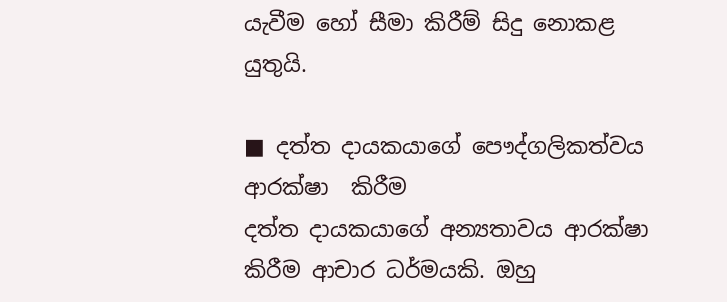යැවීම හෝ සීමා කිරීම් සිදු නොකළ යුතුයි.

■ දත්ත දායකයාගේ පෞද්ගලිකත්වය  ආරක්ෂා  කිරීම
දත්ත දායකයාගේ අන්‍යතාවය ආරක්ෂා කිරීම ආචාර ධර්මයකි. ඔහු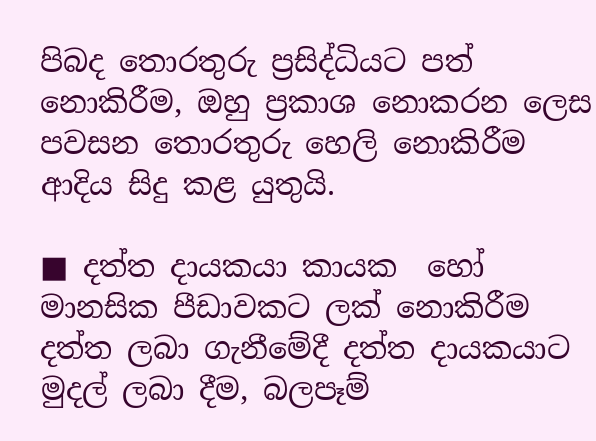පිබද තොරතුරු ප්‍රසිද්ධියට පත් නොකිරීම, ඔහු ප්‍රකාශ නොකරන ලෙස පවසන තොරතුරු හෙලි නොකිරීම ආදිය සිදු කළ යුතුයි.

■ දත්ත දායකයා කායක  හෝ මානසික පීඩාවකට ලක් නොකිරීම
දත්ත ලබා ගැනීමේදී දත්ත දායකයාට මුදල් ලබා දීම, බලපෑම්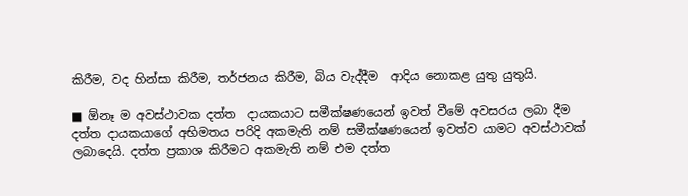කිරීම, වද හින්සා කිරීම, තර්ජනය කිරීම, බිය වැද්දීම  ආදිය නොකළ යුතු යුතුයි.

■ ඕනෑ ම අවස්ථාවක දත්ත  දායකයාට සමීක්ෂණයෙන් ඉවත් වීමේ අවසරය ලබා දීම
දත්ත දායකයාගේ අභිමතය පරිදි අකමැති නම් සමීක්ෂණයෙන් ඉවත්ව යාමට අවස්ථාවක් ලබාදෙයි. දත්ත ප්‍රකාශ කිරීමට අකමැති නම් එම දත්ත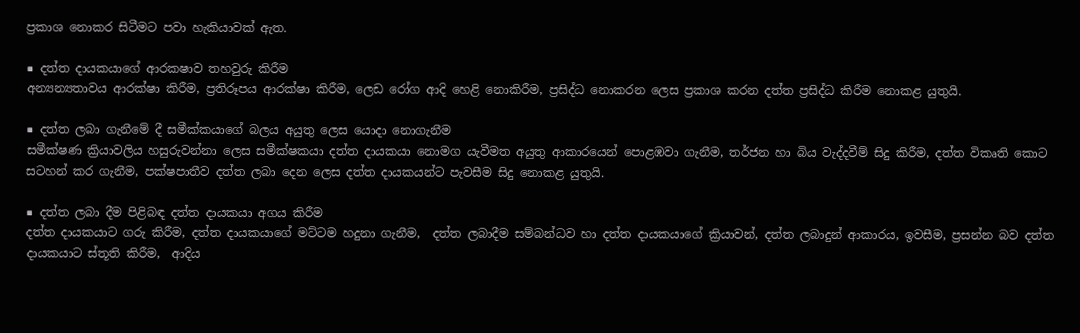ප්‍රකාශ නොකර සිටීමට පවා හැකියාවක් ඇත.

■ දත්ත දායකයාගේ ආරකෂාව තහවුරු කිරීම
අන්‍යන්‍යතාවය ආරක්ෂා කිරීම, ප්‍රතිරූපය ආරක්ෂා කිරීම, ලෙඩ රෝග ආදි හෙළි නොකිරීම, ප්‍රසිද්ධ නොකරන ලෙස ප්‍රකාශ කරන දත්ත ප්‍රසිද්ධ කිරීම නොකළ යුතුයි.

■ දත්ත ලබා ගැනීමේ දී සමීක්කයාගේ බලය අයුතු ලෙස යොදා නොගැනීම
සමීක්ෂණ ක්‍රියාවලිය හසුරුවන්නා ලෙස සමීක්ෂකයා දත්ත දායකයා නොමග යැවීමත අයුතු ආකාරයෙන් පොළඹවා ගැනීම, තර්ජන හා බිය වැද්දවීම් සිදු කිරීම, දත්ත විකෘති කොට සටහන් කර ගැනීම, පක්ෂපාතීව දත්ත ලබා දෙන ලෙස දත්ත දායකයන්ට පැවසීම සිදු නොකළ යුතුයි.

■ දත්ත ලබා දීම පිළිබඳ දත්ත දායකයා අගය කිරීම
දත්ත දායකයාට ගරු කිරීම, දත්ත දායකයාගේ මට්ටම හදුනා ගැනීම,  දත්ත ලබාදීම සම්බන්ධව හා දත්ත දායකයාගේ ක්‍රියාවන්, දත්ත ලබාදුන් ආකාරය, ඉවසීම, ප්‍රසන්න බව දත්ත දායකයාට ස්තූති කිරීම,  ආදිය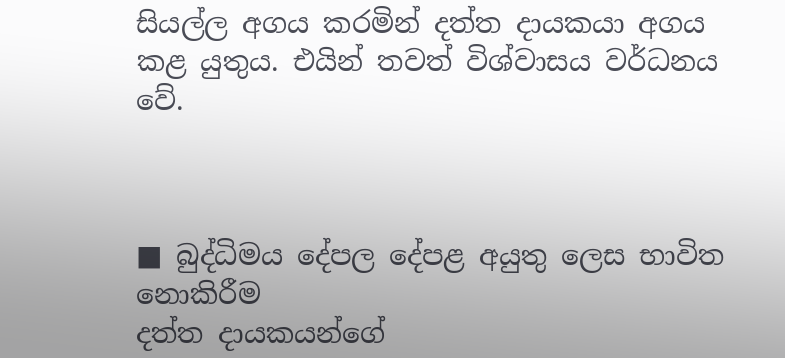සියල්ල අගය කරමින් දත්ත දායකයා අගය කළ යුතුය. එයින් තවත් විශ්වාසය වර්ධනය වේ.



■ බුද්ධිමය දේපල දේපළ අයුතු ලෙස භාවිත නොකිරීම
දත්ත දායකයන්ගේ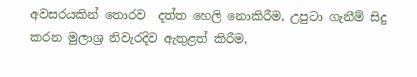අවසරයකින් තොරව  දත්ත හෙලි නොකිරීම, උපුටා ගැනීම් සිදු කරන මුලාශ්‍ර නිවැරදිව ඇතුළත් කිරීම,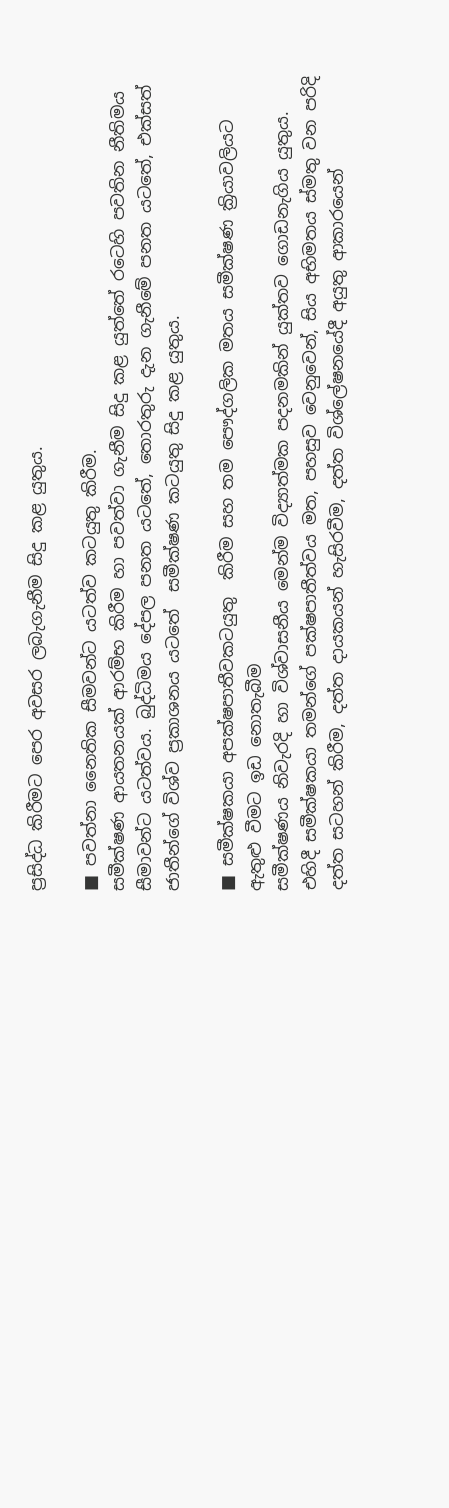ප්‍රසිද්ධ කිරීමට පෙර අවසර ලබැගැනීම සිදු කළ යුතුය.

■ පවත්නා නෛතික සීමවන්ට යටත්ව කටයුතු කිරීම.
සමීක්ෂණ ආයතනයක් ආරම්භ කිරීම හා පවත්වා ගැනීම සිදු කළ යුත්තේ රටෙහි පවතින නීතිමය සීමාවන්ට යටත්වය. බුද්ධිමය දේපල පනත යටතේ, තොරතුරු දැන ගැනීමේ පනත යටතේ, එක්සත් ජාතීන්ගේ විශ්ව ප්‍රකාශනය යටතේ  සමීක්ෂණ කටයුතු සිදු කළ යුතුය.

■ සමීක්ෂකයා අපක්ෂපාතීවකටයුතු  කිරීම සහ තම පෞද්ගලික මතය සමීක්ෂණ ක්‍රියාවලියට
ඇතුළු වීමට ඉඩ නොතැබීම
සමීක්ෂණය නිවැරදි හා විශ්වාසනීය මෙන්ම විද්‍යාත්මක පදනමකින් යුක්තව ගොඩනැගිය යුතුය. එහිදී සමීක්ෂකයා තමන්ගේ පක්ෂපාතීත්වය මත, පහසුව වෙනුවෙන්, සිය අභිමතය ස්මතු වන පරිදි දත්ත සටහන් කිරීම, දත්ත දායකයන් හැසිරවීම, දත්ත විශ්ලේෂනයේදී අයුතු ආකාරයෙන්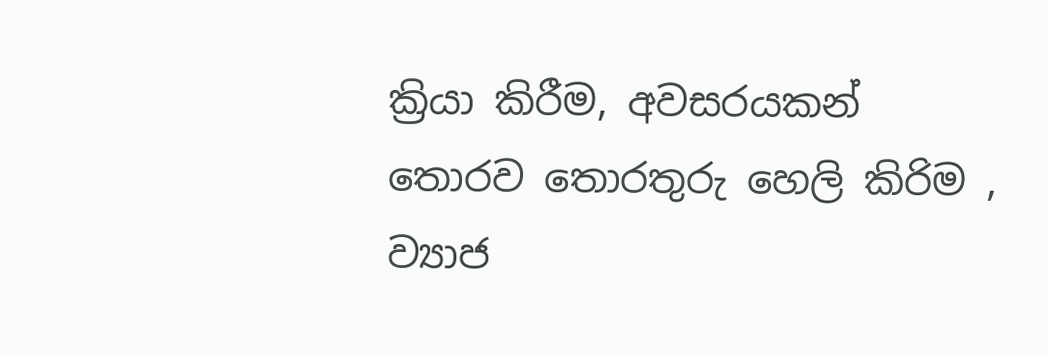ක්‍රියා කිරීම, අවසරයකන් තොරව තොරතුරු හෙලි කිරිම , ව්‍යාජ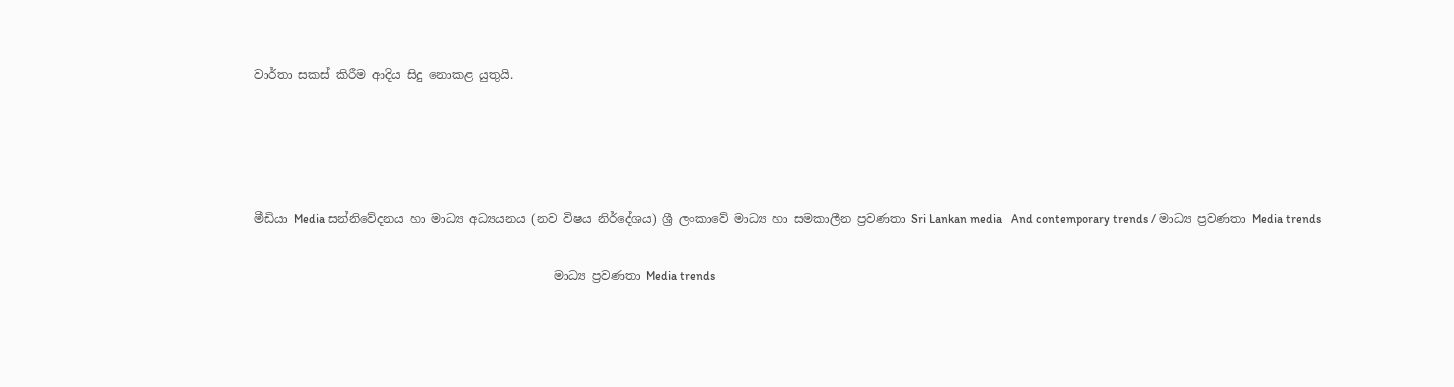වාර්තා සකස් කිරීම ආදිය සිදු නොකළ යුතුයි.




මීඩියා Media සන්නිවේදනය හා මාධ්‍ය අධ්‍යයනය (නව විෂය නිර්දේශය) ශ්‍රී ලංකාවේ මාධ්‍ය හා සමකාලීන ප්‍රවණතා Sri Lankan media   And contemporary trends / මාධ්‍ය ප්‍රවණතා Media trends

                                                  මාධ්‍ය ප්‍රවණතා Media trends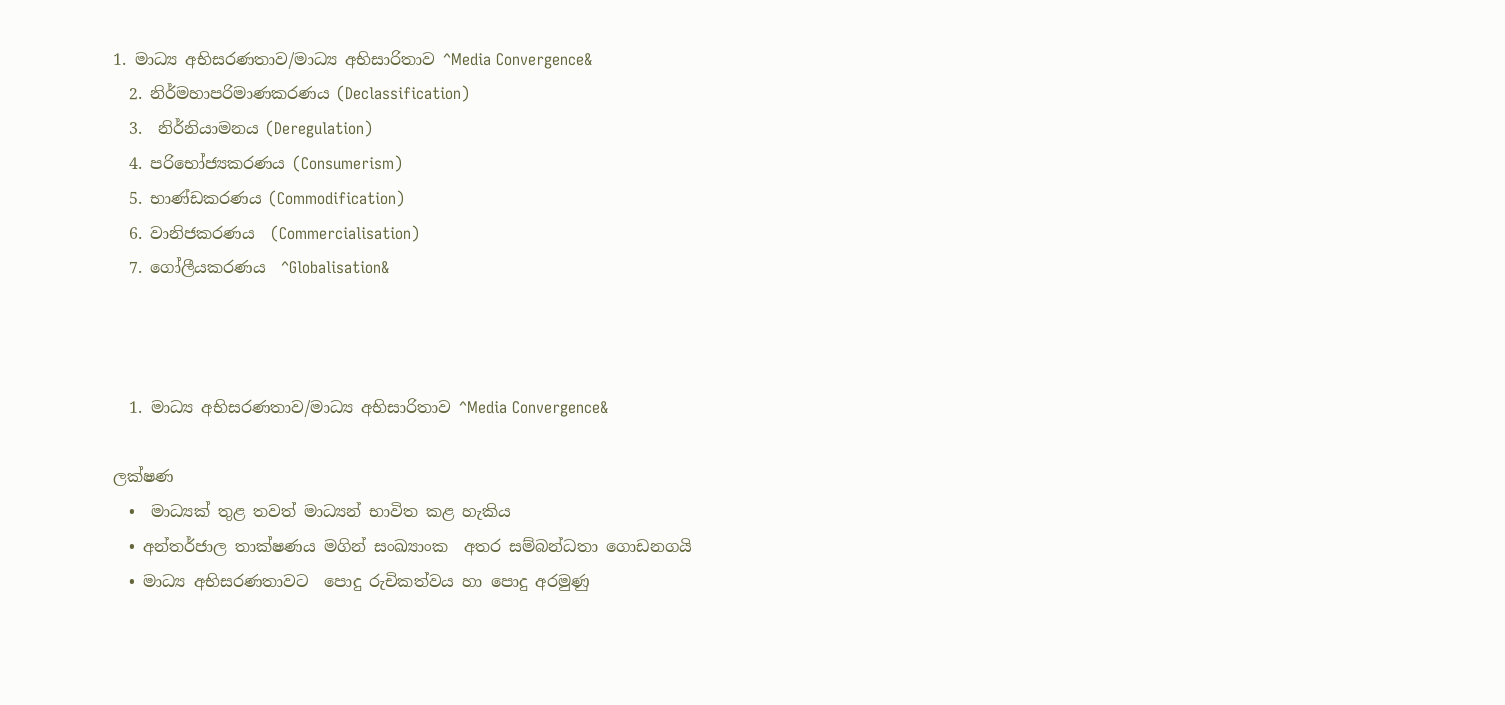1. මාධ්‍ය අභිසරණතාව/මාධ්‍ය අභිසාරිතාව ^Media Convergence&
  2. නිර්මහාපරිමාණකරණය (Declassification)
  3.  නිර්නියාමනය (Deregulation)
  4. පරිභෝජ්‍යකරණය (Consumerism)
  5. භාණ්ඩකරණය (Commodification)
  6. වානිජකරණය  (Commercialisation)
  7. ගෝලීයකරණය  ^Globalisation&



  1. මාධ්‍ය අභිසරණතාව/මාධ්‍ය අභිසාරිතාව ^Media Convergence&

ලක්ෂණ
  •  මාධ්‍යක් තුළ තවත් මාධ්‍යන් භාවිත කළ හැකිය
  • අන්තර්ජාල තාක්ෂණය මගින් සංඛ්‍යාංක  අතර සම්බන්ධතා ගොඩනගයි
  • මාධ්‍ය අභිසරණතාවට  පොදු රුචිකත්වය හා පොදු අරමුණු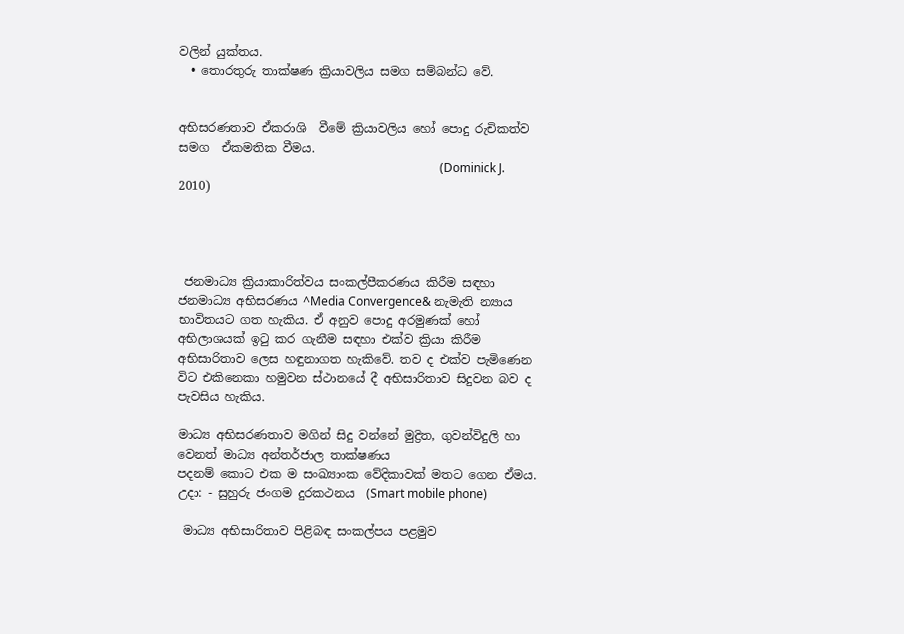වලින් යුක්තය.
  • තොරතුරු තාක්ෂණ ක්‍රියාවලිය සමග සම්බන්ධ වේ.


අභිසරණතාව ඒකරාශි  වීමේ ක්‍රියාවලිය හෝ පොදු රුචිකත්ව සමග  ඒකමතික වීමය.
                                                                                       (Dominick J. 2010)




 ජනමාධ්‍ය ක්‍රියාකාරිත්වය සංකල්පීකරණය කිරීම සඳහා ජනමාධ්‍ය අභිසරණය ^Media Convergence& නැමැති න්‍යාය භාවිතයට ගත හැකිය. ඒ අනුව පොදු අරමුණක් හෝ අභිලාශයක් ඉටු කර ගැනීම සඳහා එක්ව ක්‍රියා කිරීම අභිසාරිතාව ලෙස හඳුනාගත හැකිවේ. තව ද එක්ව පැමිණෙන විට එකිනෙකා හමුවන ස්ථානයේ දී අභිසාරිතාව සිදුවන බව ද පැවසිය හැකිය.

මාධ්‍ය අභිසරණතාව මගින් සිදු වන්නේ මුද්‍රිත, ගුවන්විදුලි හා වෙනත් මාධ්‍ය අන්තර්ජාල තාක්ෂණය
පදනම් කොට එක ම සංඛ්‍යාංක වේදිකාවක් මතට ගෙන ඒමය.
උදා: - සුහුරු ජංගම දුරකථනය  (Smart mobile phone)

 මාධ්‍ය අභිසාරිතාව පිළිබඳ සංකල්පය පළමුව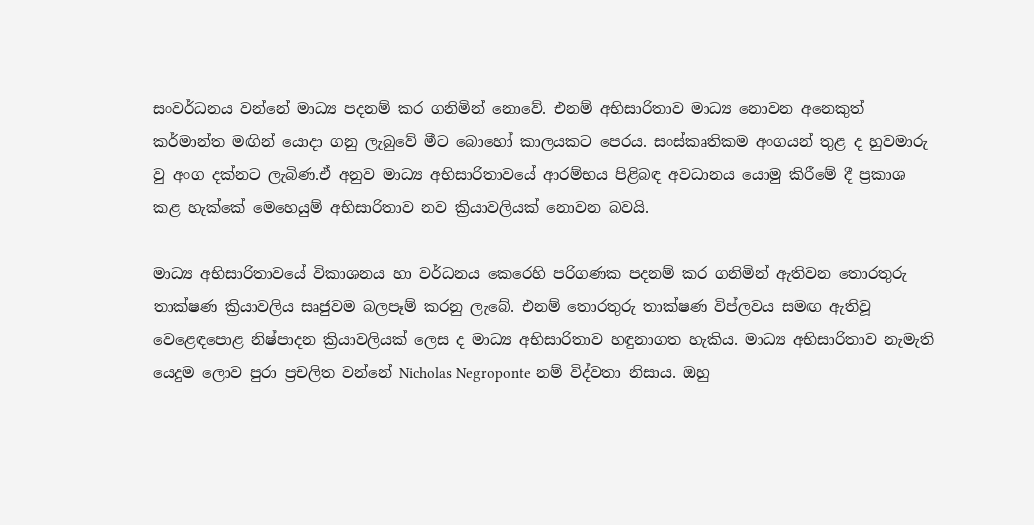සංවර්ධනය වන්නේ මාධ්‍ය පදනම් කර ගනිමින් නොවේ. එනම් අභිසාරිතාව මාධ්‍ය නොවන අනෙකුත් කර්මාන්ත මඟින් යොදා ගනු ලැබුවේ මීට බොහෝ කාලයකට පෙරය. සංස්කෘතිකම අංගයන් තුළ ද හුවමාරු වු අංග දක්නට ලැබිණ.ඒ අනුව මාධ්‍ය අභිසාරිතාවයේ ආරම්භය පිළිබඳ අවධානය යොමු කිරීමේ දී ප්‍රකාශ කළ හැක්කේ මෙහෙයුම් අභිසාරිතාව නව ක්‍රියාවලියක් නොවන බවයි.

මාධ්‍ය අභිසාරිතාවයේ විකාශනය හා වර්ධනය කෙරෙහි පරිගණක පදනම් කර ගනිමින් ඇතිවන තොරතුරු තාක්ෂණ ක්‍රියාවලිය සෘජුවම බලපෑම් කරනු ලැබේ. එනම් තොරතුරු තාක්ෂණ විප්ලවය සමඟ ඇතිවූ වෙළෙඳපොළ නිෂ්පාදන ක්‍රියාවලියක් ලෙස ද මාධ්‍ය අභිසාරිතාව හඳුනාගත හැකිය. මාධ්‍ය අභිසාරිතාව නැමැති යෙදුම ලොව පුරා ප්‍රචලිත වන්නේ Nicholas Negroponte නම් විද්වතා නිසාය. ඔහු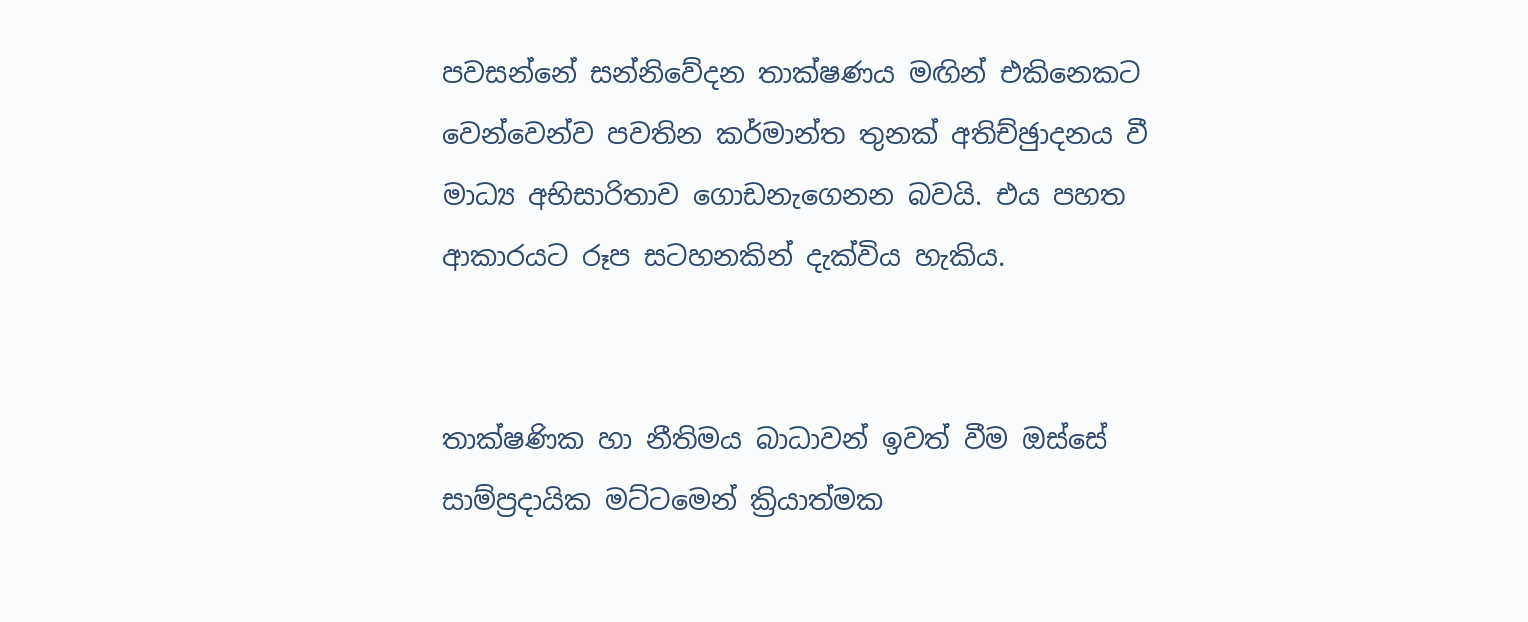පවසන්නේ සන්නිවේදන තාක්ෂණය මඟින් එකිනෙකට වෙන්වෙන්ව පවතින කර්මාන්ත තුනක් අතිච්ඡුාදනය වී මාධ්‍ය අභිසාරිතාව ගොඩනැගෙනන බවයි. එය පහත ආකාරයට රූප සටහනකින් දැක්විය හැකිය.


තාක්ෂණික හා නීතිමය බාධාවන් ඉවත් වීම ඔස්සේ සාම්ප්‍රදායික මට්ටමෙන් ක්‍රියාත්මක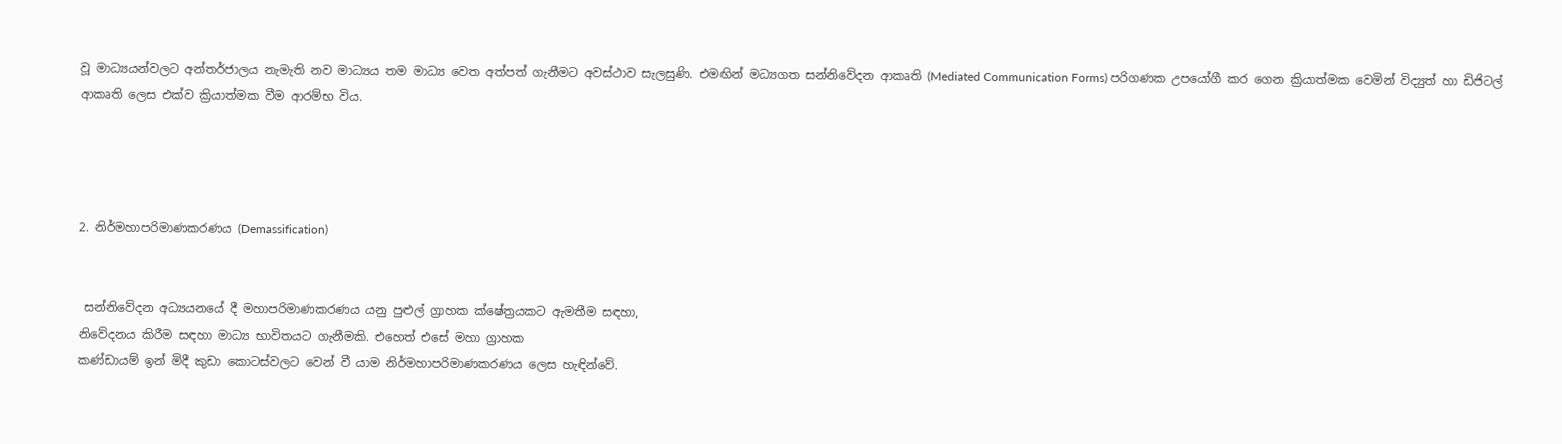වූ මාධ්‍යයන්වලට අන්තර්ජාලය නැමැති නව මාධ්‍යය තම මාධ්‍ය වෙත අත්පත් ගැනීමට අවස්ථාව සැලසුණි. එමඟින් මධ්‍යගත සන්නිවේදන ආකෘති (Mediated Communication Forms) පරිගණක උපයෝගී කර ගෙන ක්‍රියාත්මක වෙමින් විද්‍යුත් හා ඩිජිටල් ආකෘති ලෙස එක්ව ක්‍රියාත්මක වීම ආරම්භ විය.




2. නිර්මහාපරිමාණකරණය (Demassification)


 සන්නිවේදන අධ්‍යයනයේ දී මහාපරිමාණකරණය යනු පුළුල් ග්‍රාහක ක්ෂේත්‍රයකට ඇමතීම සඳහා,
නිවේදනය කිරීම සඳහා මාධ්‍ය භාවිතයට ගැනීමකි. එහෙත් එසේ මහා ග්‍රාහක
කණ්ඩායම් ඉන් මිදී කුඩා කොටස්වලට වෙන් වී යාම නිර්මහාපරිමාණකරණය ලෙස හැඳින්වේ.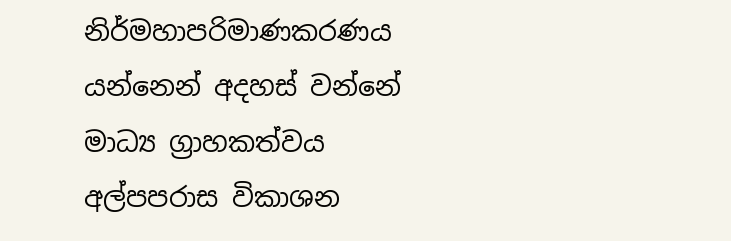නිර්මහාපරිමාණකරණය යන්නෙන් අදහස් වන්නේ මාධ්‍ය ග්‍රාහකත්වය අල්පපරාස විකාශන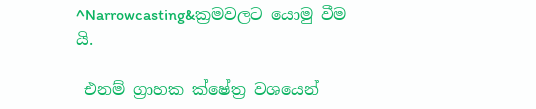^Narrowcasting&ක්‍රමවලට යොමු වීම යි.

 එනම් ග්‍රාහක ක්ෂේත්‍ර වශයෙන්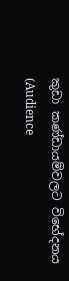කුඩා කණ්ඩායම්වලට විභේදනය (Audience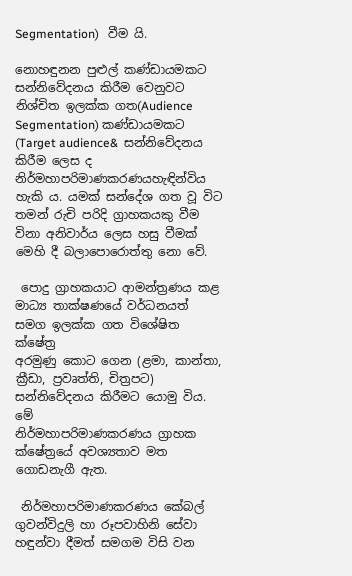Segmentation)   වීම යි.

නොහඳුනන පුළුල් කණ්ඩායමකට සන්නිවේදනය කිරීම වෙනුවට නිශ්චිත ඉලක්ක ගත(Audience
Segmentation) කණ්ඩායමකට (Target audience&  සන්නිවේදනය කිරීම ලෙස ද නිර්මහාපරිමාණකරණයහැඳින්විය හැකි ය. යමක් සන්දේශ ගත වූ විට තමන් රුචි පරිදි ග්‍රාහකයකු වීම විනා අනිවාර්ය ලෙස හසු වීමක් මෙහි දී බලාපොරොත්තු නො වේ.

 පොදු ග්‍රාහකයාට ආමන්ත්‍රණය කළ මාධ්‍ය තාක්ෂණයේ වර්ධනයත් සමග ඉලක්ක ගත විශේෂිත ක්ෂේත්‍ර
අරමුණු කොට ගෙන (ළමා, කාන්තා, ක්‍රීඩා, ප්‍රවෘත්ති, චිත්‍රපට) සන්නිවේදනය කිරීමට යොමු විය. මේ
නිර්මහාපරිමාණකරණය ග්‍රාහක ක්ෂේත්‍රයේ අවශ්‍යතාව මත ගොඩනැගී ඇත.

 නිර්මහාපරිමාණකරණය කේබල් ගුවන්විදුලි හා රූපවාහිනි සේවා හඳුන්වා දීමත් සමගම විසි වන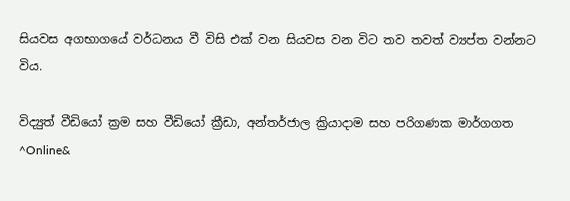සියවස අගභාගයේ වර්ධනය වී විසි එක් වන සියවස වන විට තව තවත් ව්‍යප්ත වන්නට විය.

විද්‍යුත් වීඩියෝ ක්‍රම සහ වීඩියෝ ක්‍රීඩා, අන්තර්ජාල ක්‍රියාදාම සහ පරිගණක මාර්ගගත  ^Online&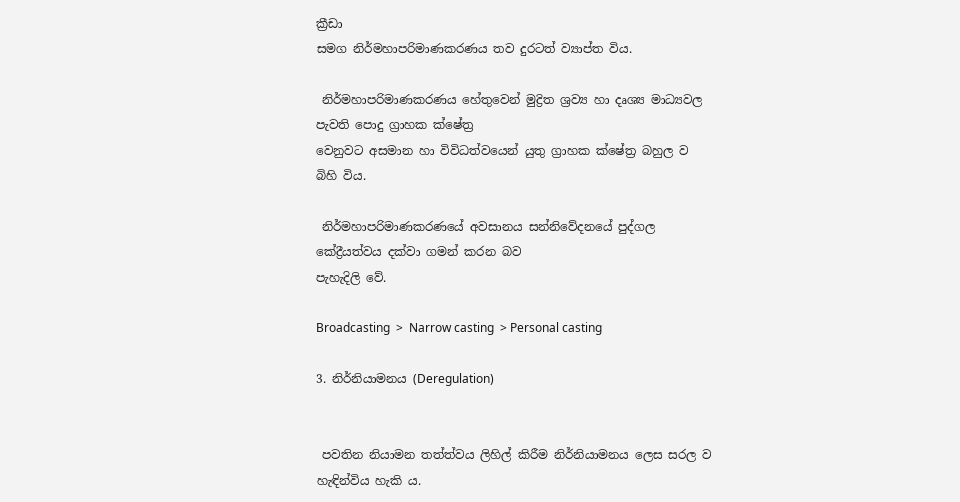ක්‍රීඩා
සමග නිර්මහාපරිමාණකරණය තව දුරටත් ව්‍යාප්ත විය.

 නිර්මහාපරිමාණකරණය හේතුවෙන් මුද්‍රිත ශ්‍රව්‍ය හා දෘශ්‍ය මාධ්‍යවල පැවති පොදු ග්‍රාහක ක්ෂේත්‍ර
වෙනුවට අසමාන හා විවිධත්වයෙන් යුතු ග්‍රාහක ක්ෂේත්‍ර බහුල ව බිහි විය.

 නිර්මහාපරිමාණකරණයේ අවසානය සන්නිවේදනයේ පුද්ගල කේද්‍රීයත්වය දක්වා ගමන් කරන බව
පැහැදිලි වේ.

Broadcasting  >  Narrow casting  > Personal casting

3. නිර්නියාමනය (Deregulation)


 පවතින නියාමන තත්ත්වය ලිහිල් කිරීම නිර්නියාමනය ලෙස සරල ව හැඳින්විය හැකි ය.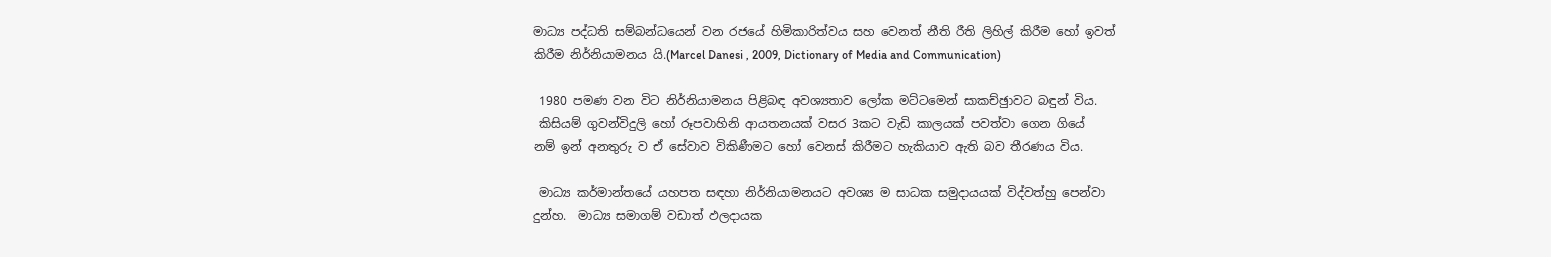මාධ්‍ය පද්ධති සම්බන්ධයෙන් වන රජයේ හිමිකාරිත්වය සහ වෙනත් නීති රීති ලිහිල් කිරීම හෝ ඉවත්
කිරීම නිර්නියාමනය යි.(Marcel Danesi , 2009, Dictionary of Media and Communication)

 1980 පමණ වන විට නිර්නියාමනය පිළිබඳ අවශ්‍යතාව ලෝක මට්ටමෙන් සාකච්ඡුාවට බඳුන් විය.
 කිසියම් ගුවන්විදුලි හෝ රූපවාහිනි ආයතනයක් වසර 3කට වැඩි කාලයක් පවත්වා ගෙන ගියේ
නම් ඉන් අනතුරු ව ඒ සේවාව විකිණීමට හෝ වෙනස් කිරීමට හැකියාව ඇති බව තීරණය විය.

 මාධ්‍ය කර්මාන්තයේ යහපත සඳහා නිර්නියාමනයට අවශ්‍ය ම සාධක සමුදායයක් විද්වත්හු පෙන්වා
දුන්හ.  මාධ්‍ය සමාගම් වඩාත් ඵලදායක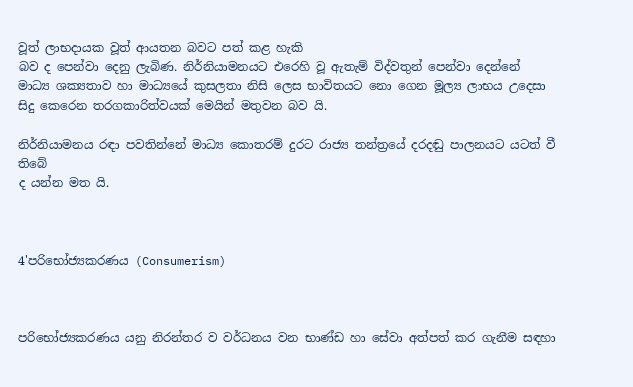වූත් ලාභදායක වූත් ආයතන බවට පත් කළ හැකි
බව ද පෙන්වා දෙනු ලැබිණ. නිර්නියාමනයට එරෙහි වූ ඇතැම් විද්වතුන් පෙන්වා දෙන්නේ
මාධ්‍ය ශක්‍යතාව හා මාධ්‍යයේ කුසලතා නිසි ලෙස භාවිතයට නො ගෙන මූල්‍ය ලාභය උදෙසා
සිදු කෙරෙන තරගකාරිත්වයක් මෙයින් මතුවන බව යි.

නිර්නියාමනය රඳා පවතින්නේ මාධ්‍ය කොතරම් දුරට රාජ්‍ය තන්ත්‍රයේ දරදඬු පාලනයට යටත් වී තිබේ
ද යන්න මත යි.



4'පරිභෝජ්‍යකරණය (Consumerism)



පරිභෝජ්‍යකරණය යනු නිරන්තර ව වර්ධනය වන භාණ්ඩ හා සේවා අත්පත් කර ගැනීම සඳහා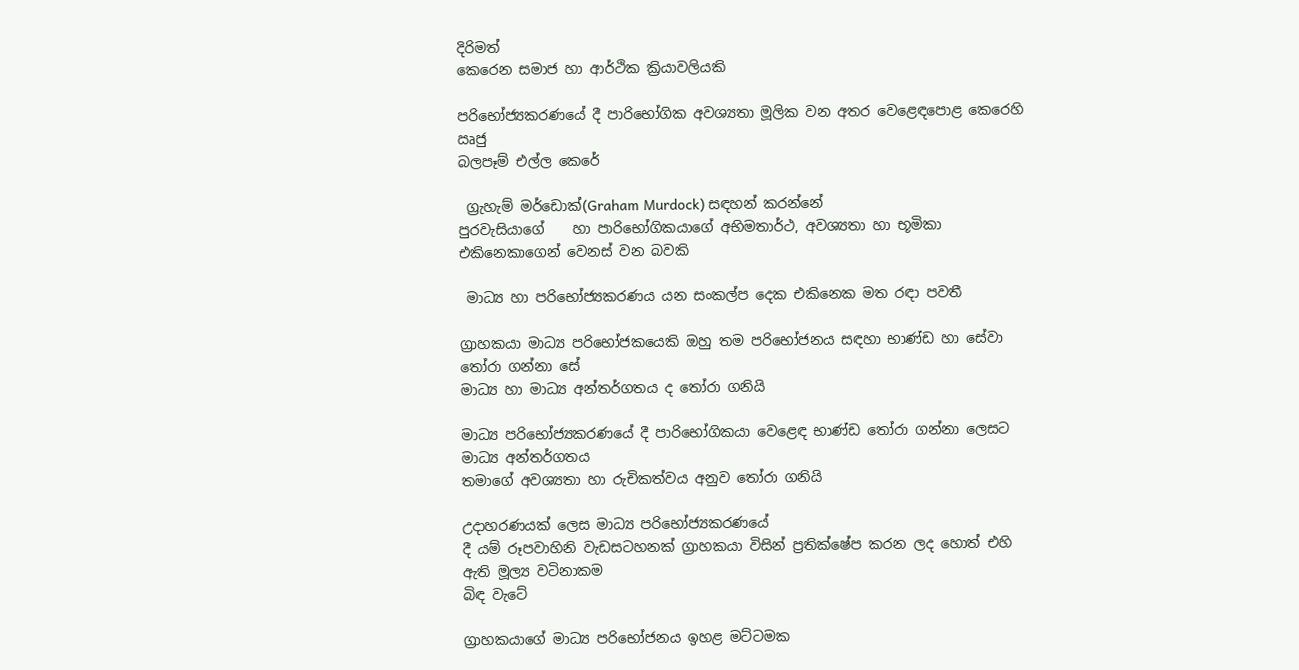දිරිමත්
කෙරෙන සමාජ හා ආර්ථික ක්‍රියාවලියකි

පරිභෝජ්‍යකරණයේ දී පාරිභෝගික අවශ්‍යතා මූලික වන අතර වෙළෙඳපොළ කෙරෙහි ඍජු
බලපෑම් එල්ල කෙරේ

 ග්‍රැහැම් මර්ඩොක්(Graham Murdock) සඳහන් කරන්නේ
පුරවැසියාගේ    හා පාරිභෝගිකයාගේ අභිමතාර්ථ, අවශ්‍යතා හා භූමිකා එකිනෙකාගෙන් වෙනස් වන බවකි

 මාධ්‍ය හා පරිභෝජ්‍යකරණය යන සංකල්ප දෙක එකිනෙක මත රඳා පවතී

ග්‍රාහකයා මාධ්‍ය පරිභෝජකයෙකි ඔහු තම පරිභෝජනය සඳහා භාණ්ඩ හා සේවා තෝරා ගන්නා සේ
මාධ්‍ය හා මාධ්‍ය අන්තර්ගතය ද තෝරා ගනියි

මාධ්‍ය පරිභෝජ්‍යකරණයේ දී පාරිභෝගිකයා වෙළෙඳ භාණ්ඩ තෝරා ගන්නා ලෙසට මාධ්‍ය අන්තර්ගතය
තමාගේ අවශ්‍යතා හා රුචිකත්වය අනුව තෝරා ගනියි

උදාහරණයක් ලෙස මාධ්‍ය පරිභෝජ්‍යකරණයේ
දී යම් රූපවාහිනි වැඩසටහනක් ග්‍රාහකයා විසින් ප්‍රතික්ෂේප කරන ලද හොත් එහි ඇති මූල්‍ය වටිනාකම
බිඳ වැටේ

ග්‍රාහකයාගේ මාධ්‍ය පරිභෝජනය ඉහළ මට්ටමක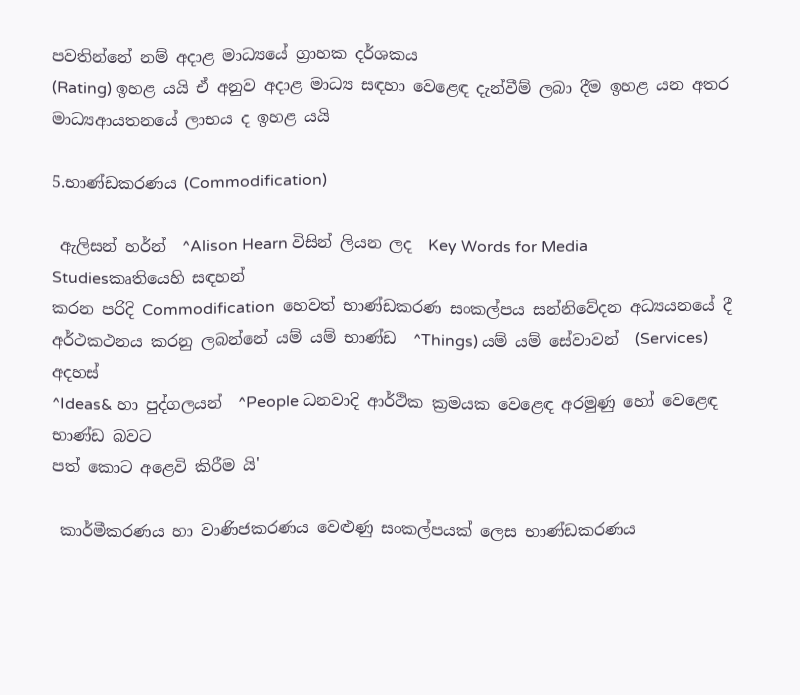පවතින්නේ නම් අදාළ මාධ්‍යයේ ග්‍රාහක දර්ශකය
(Rating) ඉහළ යයි ඒ අනුව අදාළ මාධ්‍ය සඳහා වෙළෙඳ දැන්වීම් ලබා දීම ඉහළ යන අතර මාධ්‍යආයතනයේ ලාභය ද ඉහළ යයි

5.භාණ්ඩකරණය (Commodification)

 ඇලිසන් හර්න්  ^Alison Hearn විසින් ලියන ලද  Key Words for Media Studiesකෘතියෙහි සඳහන්
කරන පරිදි Commodification  හෙවත් භාණ්ඩකරණ සංකල්පය සන්නිවේදන අධ්‍යයනයේ දී
අර්ථකථනය කරනු ලබන්නේ යම් යම් භාණ්ඩ  ^Things) යම් යම් සේවාවන්  (Services) අදහස්
^Ideas& හා පුද්ගලයන්  ^People ධනවාදි ආර්ථික ක්‍රමයක වෙළෙඳ අරමුණු හෝ වෙළෙඳ භාණ්ඩ බවට
පත් කොට අළෙවි කිරීම යි'

 කාර්මීකරණය හා වාණිජකරණය වෙළුණු සංකල්පයක් ලෙස භාණ්ඩකරණය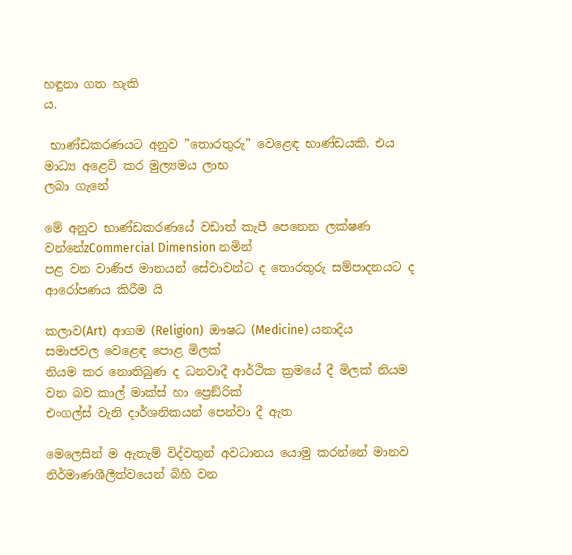හඳුනා ගත හැකි
ය.

 භාණ්ඩකරණයට අනුව ”තොරතුරු” වෙළෙඳ භාණ්ඩයකි. එය මාධ්‍ය අළෙවි කර මුල්‍යමය ලාභ
ලබා ගැනේ

මේ අනුව භාණ්ඩකරණයේ වඩාත් කැපී පෙනෙන ලක්ෂණ වන්නේzCommercial Dimension නමින්
පළ වන වාණිජ මානයන් සේවාවන්ට ද තොරතුරු සම්පාදනයට ද ආරෝපණය කිරීම යි

කලාව(Art)  ආගම (Religion)  ඖෂධ (Medicine) යනාදිය  සමාජවල වෙළෙඳ පොළ මිලක්
නියම කර නොතිබුණ ද ධනවාදී ආර්ථික ක්‍රමයේ දී මිලක් නියම වන බව කාල් මාක්ස් හා ප්‍රෙඞ්රික්
එංගල්ස් වැනි දාර්ශනිකයන් පෙන්වා දී ඇත

මෙලෙසින් ම ඇතැම් විද්වතුන් අවධානය යොමු කරන්නේ මානව නිර්මාණශීලීත්වයෙන් බිහි වන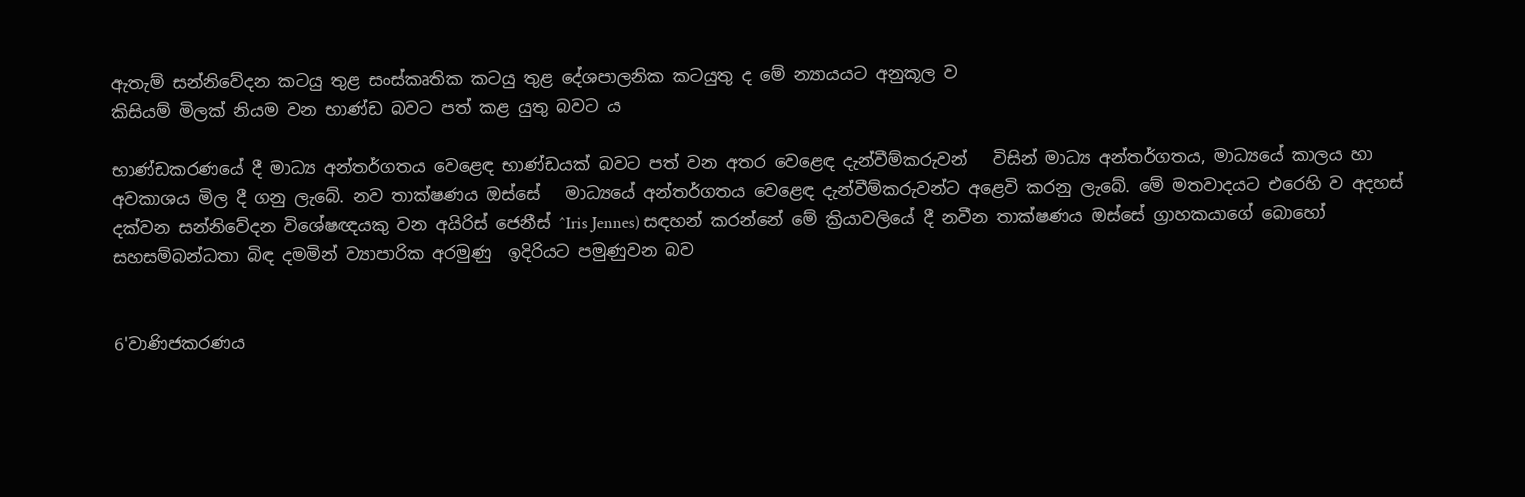ඇතැම් සන්නිවේදන කටයු තුළ සංස්කෘතික කටයු තුළ දේශපාලනික කටයුතු ද මේ න්‍යායයට අනුකූල ව
කිසියම් මිලක් නියම වන භාණ්ඩ බවට පත් කළ යුතු බවට ය

භාණ්ඩකරණයේ දී මාධ්‍ය අන්තර්ගතය වෙළෙඳ භාණ්ඩයක් බවට පත් වන අතර වෙළෙඳ දැන්වීම්කරුවන්   විසින් මාධ්‍ය අන්තර්ගතය, මාධ්‍යයේ කාලය හා අවකාශය මිල දී ගනු ලැබේ. නව තාක්ෂණය ඔස්සේ   මාධ්‍යයේ අන්තර්ගතය වෙළෙඳ දැන්වීම්කරුවන්ට අළෙවි කරනු ලැබේ. මේ මතවාදයට එරෙහි ව අදහස් දක්වන සන්නිවේදන විශේෂඥයකු වන අයිරිස් ජෙනීස් ^Iris Jennes) සඳහන් කරන්නේ මේ ක්‍රියාවලියේ දී නවීන තාක්ෂණය ඔස්සේ ග්‍රාහකයාගේ බොහෝ සහසම්බන්ධතා බිඳ දමමින් ව්‍යාපාරික අරමුණු  ඉදිරියට පමුණුවන බව


6'වාණිජකරණය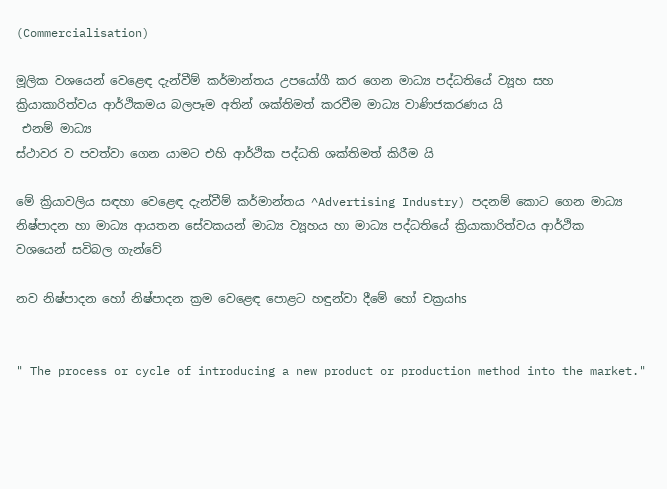(Commercialisation)

මූලික වශයෙන් වෙළෙඳ දැන්වීම් කර්මාන්තය උපයෝගී කර ගෙන මාධ්‍ය පද්ධතියේ ව්‍යූහ සහ
ක්‍රියාකාරිත්වය ආර්ථිකමය බලපෑම අතින් ශක්තිමත් කරවීම මාධ්‍ය වාණිජකරණය යි
 එනම් මාධ්‍ය
ස්ථාවර ව පවත්වා ගෙන යාමට එහි ආර්ථික පද්ධති ශක්තිමත් කිරීම යි

මේ ක්‍රියාවලිය සඳහා වෙළෙඳ දැන්වීම් කර්මාන්තය ^Advertising Industry) පදනම් කොට ගෙන මාධ්‍ය
නිෂ්පාදන හා මාධ්‍ය ආයතන සේවකයන් මාධ්‍ය ව්‍යූහය හා මාධ්‍ය පද්ධතියේ ක්‍රියාකාරිත්වය ආර්ථික
වශයෙන් සවිබල ගැන්වේ

නව නිෂ්පාදන හෝ නිෂ්පාදන ක්‍රම වෙළෙඳ පොළට හඳුන්වා දීමේ හෝ චක්‍රයhs


" The process or cycle of introducing a new product or production method into the market."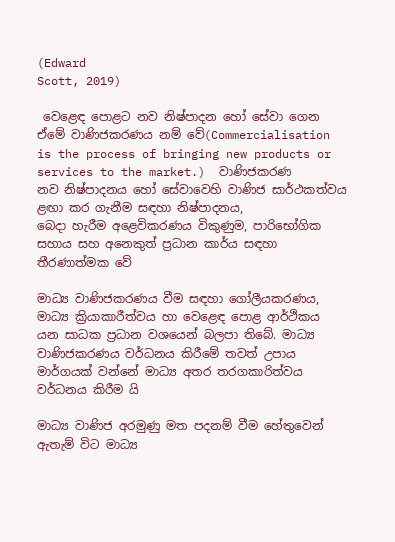(Edward
Scott, 2019)

 වෙළෙඳ පොළට නව නිෂ්පාදන හෝ සේවා ගෙන ඒමේ වාණිජකරණය නම් වේ(Commercialisation is the process of bringing new products or services to the market.)  වාණිජකරණ
නව නිෂ්පාදනය හෝ සේවාවෙහි වාණිජ සාර්ථකත්වය ළඟා කර ගැනීම සඳහා නිෂ්පාදනය,
බෙදා හැරීම අළෙවිකරණය විකුණුම, පාරිභෝගික සහාය සහ අනෙකුත් ප්‍රධාන කාර්ය සඳහා
තීරණාත්මක වේ

මාධ්‍ය වාණිජකරණය වීම සඳහා ගෝලීයකරණය, මාධ්‍ය ක්‍රියාකාරීත්වය හා වෙළෙඳ පොළ ආර්ථිකය
යන සාධක ප්‍රධාන වශයෙන් බලපා තිබේ. මාධ්‍ය වාණිජකරණය වර්ධනය කිරීමේ තවත් උපාය
මාර්ගයක් වන්නේ මාධ්‍ය අතර තරගකාරිත්වය වර්ධනය කිරීම යි

මාධ්‍ය වාණිජ අරමුණු මත පදනම් වීම හේතුවෙන් ඇතැම් විට මාධ්‍ය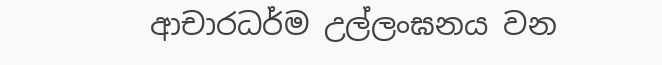ආචාරධර්ම උල්ලංඝනය වන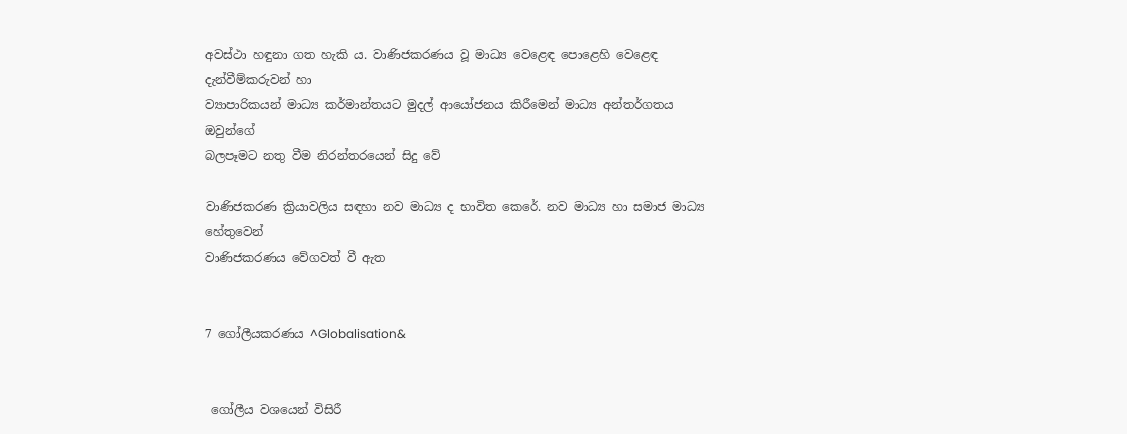අවස්ථා හඳුනා ගත හැකි ය. වාණිජකරණය වූ මාධ්‍ය වෙළෙඳ පොළෙහි වෙළෙඳ දැන්වීම්කරුවන් හා
ව්‍යාපාරිකයන් මාධ්‍ය කර්මාන්තයට මුදල් ආයෝජනය කිරීමෙන් මාධ්‍ය අන්තර්ගතය ඔවුන්ගේ
බලපෑමට නතු වීම නිරන්තරයෙන් සිදු වේ

වාණිජකරණ ක්‍රියාවලිය සඳහා නව මාධ්‍ය ද භාවිත කෙරේ. නව මාධ්‍ය හා සමාජ මාධ්‍ය හේතුවෙන්
වාණිජකරණය වේගවත් වී ඇත


7 ගෝලීයකරණය ^Globalisation&


 ගෝලීය වශයෙන් විසිරී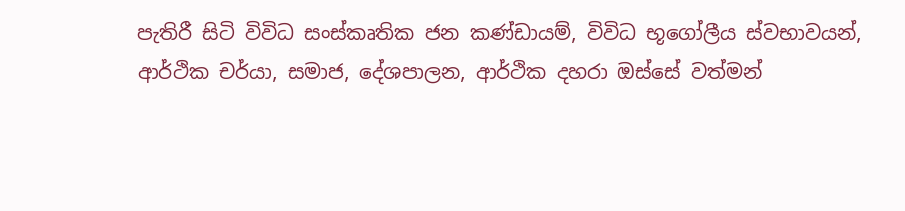පැතිරී සිටි විවිධ සංස්කෘතික ජන කණ්ඩායම්, විවිධ භූගෝලීය ස්වභාවයන්,
ආර්ථික චර්යා, සමාජ, දේශපාලන, ආර්ථික දහරා ඔස්සේ වත්මන්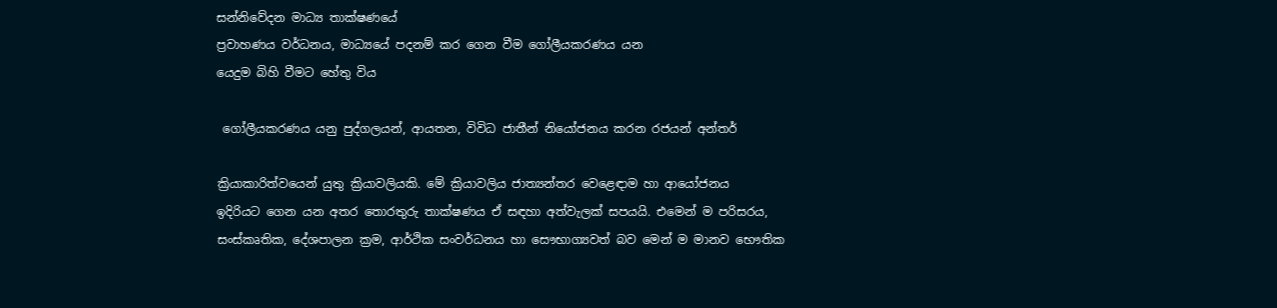සන්නිවේදන මාධ්‍ය තාක්ෂණයේ
ප්‍රවාහණය වර්ධනය, මාධ්‍යයේ පදනම් කර ගෙන වීම ගෝලීයකරණය යන
යෙදුම බිහි වීමට හේතු විය

 ගෝලීයකරණය යනු පුද්ගලයන්, ආයතන, විවිධ ජාතීන් නියෝජනය කරන රජයන් අන්තර්

ක්‍රියාකාරිත්වයෙන් යුතු ක්‍රියාවලියකි. මේ ක්‍රියාවලිය ජාත්‍යන්තර වෙළෙඳාම හා ආයෝජනය
ඉදිරියට ගෙන යන අතර තොරතුරු තාක්ෂණය ඒ සඳහා අත්වැලක් සපයයි. එමෙන් ම පරිසරය,
සංස්කෘතික, දේශපාලන ක්‍රම, ආර්ථික සංවර්ධනය හා සෞභාග්‍යවත් බව මෙන් ම මානව භෞතික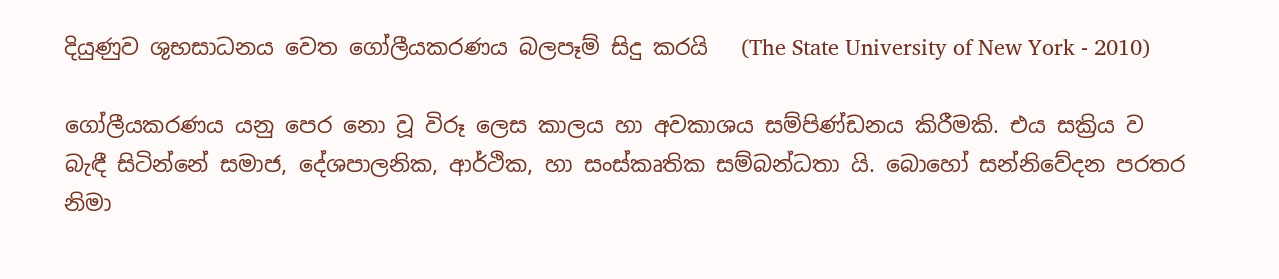දියුණුව ශුභසාධනය වෙත ගෝලීයකරණය බලපෑම් සිදු කරයි   (The State University of New York - 2010)

ගෝලීයකරණය යනු පෙර නො වූ විරූ ලෙස කාලය හා අවකාශය සම්පිණ්ඩනය කිරීමකි. එය සක්‍රිය ව
බැඳී සිටින්නේ සමාජ, දේශපාලනික, ආර්ථික, හා සංස්කෘතික සම්බන්ධතා යි. බොහෝ සන්නිවේදන පරතර නිමා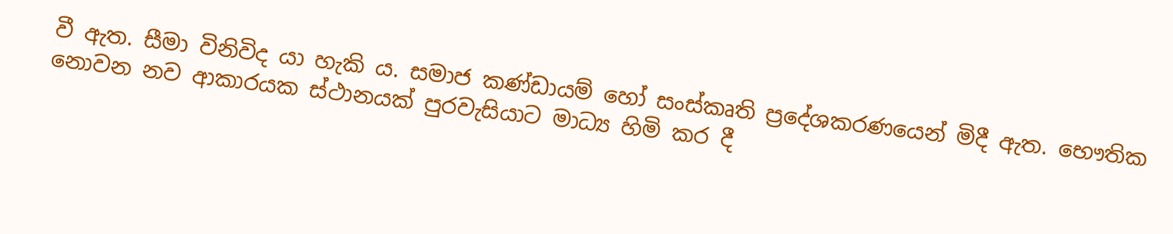වී ඇත. සීමා විනිවිද යා හැකි ය. සමාජ කණ්ඩායම් හෝ සංස්කෘති ප්‍රදේශකරණයෙන් මිදී ඇත. භෞතික නොවන නව ආකාරයක ස්ථානයක් පුරවැසියාට මාධ්‍ය හිමි කර දී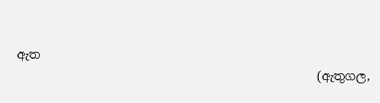ඇත
                                                  (ඇතුගල,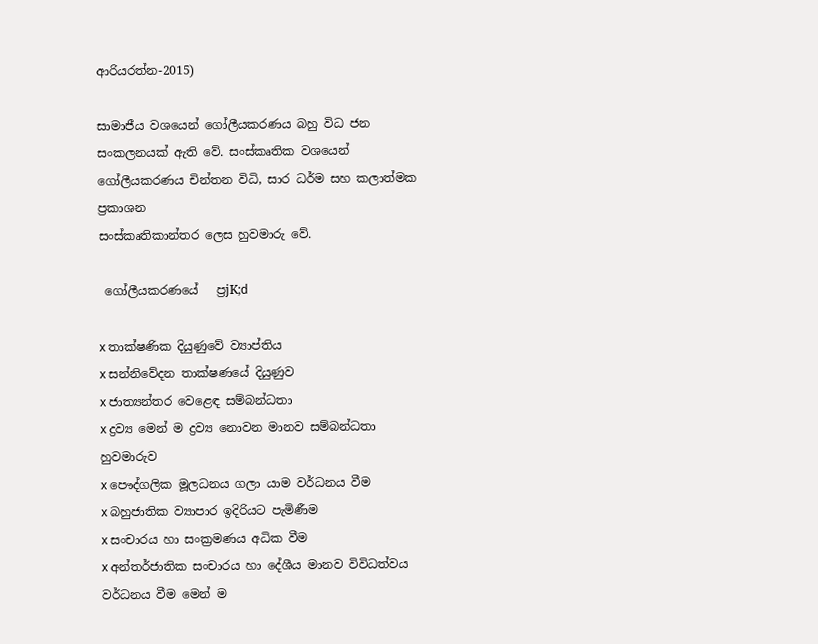ආරියරත්න-2015)

සාමාජීය වශයෙන් ගෝලීයකරණය බහු විධ ජන සංකලනයක් ඇති වේ. සංස්කෘතික වශයෙන් ගෝලීයකරණය චින්තන විධි, සාර ධර්ම සහ කලාත්මක ප්‍රකාශන
සංස්කෘතිකාන්තර ලෙස හුවමාරු වේ.

 ගෝලීයකරණයේ   ප්‍රjK;d

x තාක්ෂණික දියුණුවේ ව්‍යාප්තිය
x සන්නිවේදන තාක්ෂණයේ දියුණුව
x ජාත්‍යන්තර වෙළෙඳ සම්බන්ධතා
x ද්‍රව්‍ය මෙන් ම ද්‍රව්‍ය නොවන මානව සම්බන්ධතා හුවමාරුව
x පෞද්ගලික මූලධනය ගලා යාම වර්ධනය වීම
x බහුජාතික ව්‍යාපාර ඉදිරියට පැමිණීම
x සංචාරය හා සංක්‍රමණය අධික වීම
x අන්තර්ජාතික සංචාරය හා දේශීය මානව විවිධත්වය වර්ධනය වීම මෙන් ම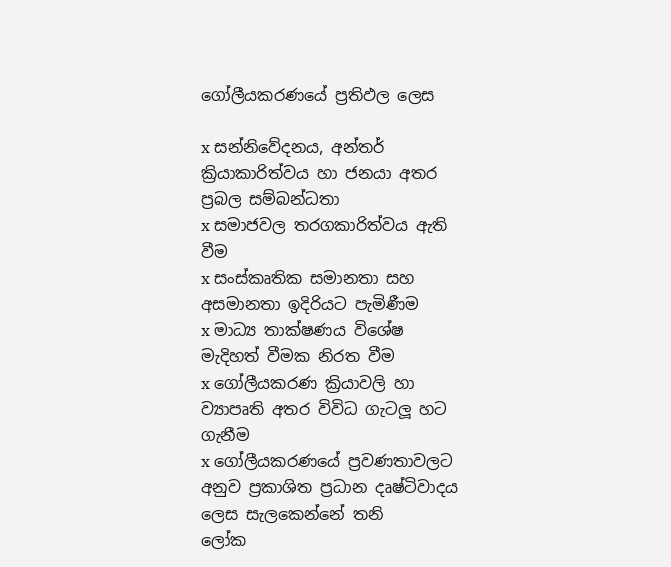ගෝලීයකරණයේ ප්‍රතිඵල ලෙස

x සන්නිවේදනය, අන්තර් ක්‍රියාකාරිත්වය හා ජනයා අතර ප්‍රබල සම්බන්ධතා
x සමාජවල තරගකාරිත්වය ඇති වීම
x සංස්කෘතික සමානතා සහ අසමානතා ඉදිරියට පැමිණීම
x මාධ්‍ය තාක්ෂණය විශේෂ මැදිහත් වීමක නිරත වීම
x ගෝලීයකරණ ක්‍රියාවලි හා ව්‍යාපෘති අතර විවිධ ගැටලූ හට ගැනීම
x ගෝලීයකරණයේ ප්‍රවණතාවලට අනුව ප්‍රකාශිත ප්‍රධාන දෘෂ්ටිවාදය ලෙස සැලකෙන්නේ තනි
ලෝක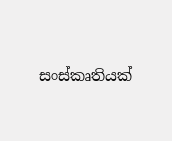සංස්කෘතියක්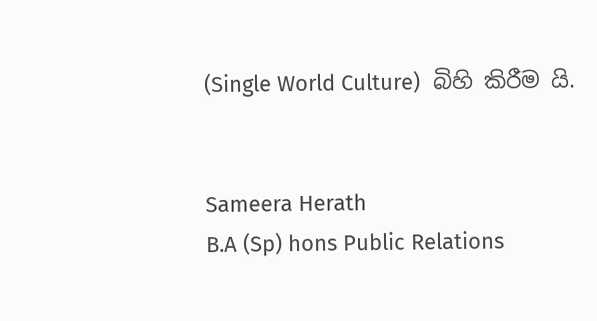(Single World Culture)  බිහි කිරීම යි.


Sameera Herath
B.A (Sp) hons Public Relations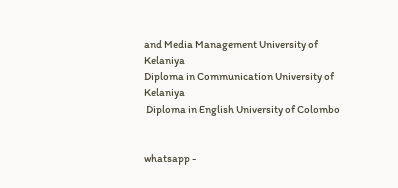and Media Management University of Kelaniya
Diploma in Communication University of Kelaniya
 Diploma in English University of Colombo


whatsapp -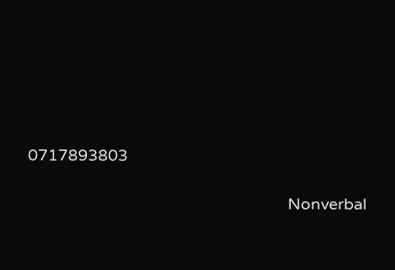0717893803

                                                                 Nonverbal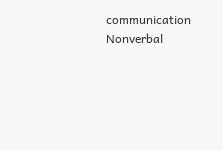communication Nonverbal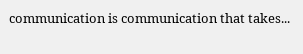communication is communication that takes...